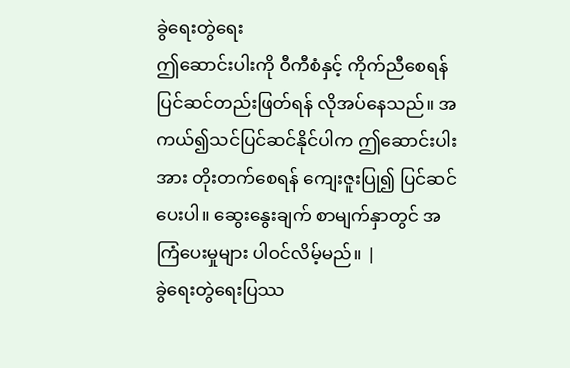ခွဲရေးတွဲရေး
ဤဆောင်းပါးကို ဝီကီစံနှင့် ကိုက်ညီစေရန် ပြင်ဆင်တည်းဖြတ်ရန် လိုအပ်နေသည်။ အကယ်၍သင်ပြင်ဆင်နိုင်ပါက ဤဆောင်းပါးအား တိုးတက်စေရန် ကျေးဇူးပြု၍ ပြင်ဆင်ပေးပါ။ ဆွေးနွေးချက် စာမျက်နှာတွင် အကြံပေးမှုများ ပါဝင်လိမ့်မည်။ |
ခွဲရေးတွဲရေးပြဿ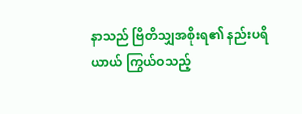နာသည် ဗြိတိသျှအစိုးရ၏ နည်းပရိယာယ် ကြွယ်ဝသည့်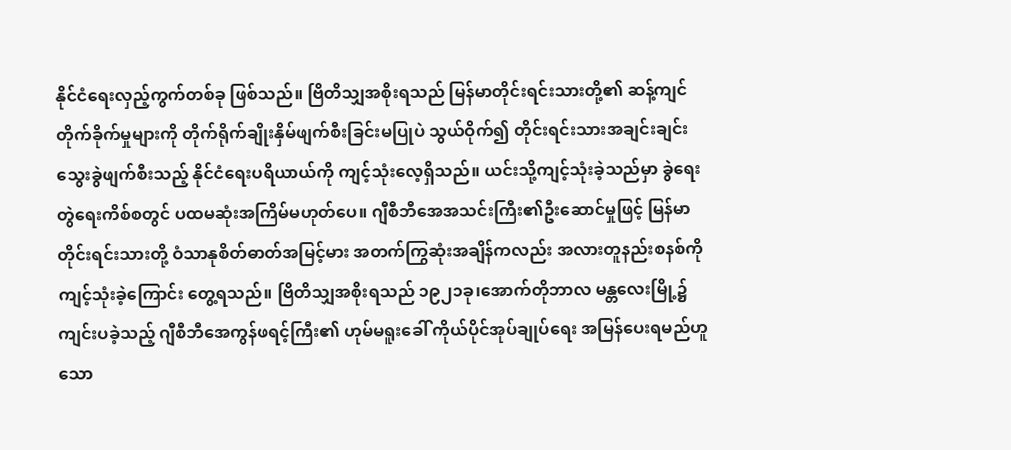နိုင်ငံရေးလှည့်ကွက်တစ်ခု ဖြစ်သည်။ ဗြိတိသျှအစိုးရသည် မြန်မာတိုင်းရင်းသားတို့၏ ဆန့်ကျင် တိုက်ခိုက်မှုများကို တိုက်ရိုက်ချိုးနှိမ်ဖျက်စီးခြင်းမပြုပဲ သွယ်ဝိုက်၍ တိုင်းရင်းသားအချင်းချင်း သွေးခွဲဖျက်စီးသည့် နိုင်ငံရေးပရိယာယ်ကို ကျင့်သုံးလေ့ရှိသည်။ ယင်းသို့ကျင့်သုံးခဲ့သည်မှာ ခွဲရေးတွဲရေးကိစ်စတွင် ပထမဆုံးအကြိမ်မဟုတ်ပေ။ ဂျီစီဘီအေအသင်းကြီး၏ဦးဆောင်မှုဖြင့် မြန်မာတိုင်းရင်းသားတို့ ဝံသာနုစိတ်ဓာတ်အမြင့်မား အတက်ကြွဆုံးအချိန်ကလည်း အလားတူနည်းစနစ်ကို ကျင့်သုံးခဲ့ကြောင်း တွေ့ရသည်။ ဗြိတိသျှအစိုးရသည် ၁၉၂၁ခု၊အောက်တိုဘာလ မန္တလေးမြို့၌ကျင်းပခဲ့သည့် ဂျီစီဘီအေကွန်ဖရင့်ကြီး၏ ဟုမ်မရူးခေါ် ကိုယ်ပိုင်အုပ်ချုပ်ရေး အမြန်ပေးရမည်ဟူသော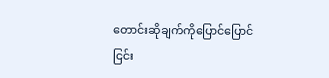တောင်းဆိုချက်ကိုပြောင်ပြောင်ငြင်း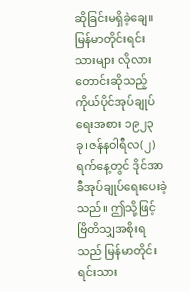ဆိုခြင်းမရှိခဲ့ချေ။ မြန်မာတိုင်းရင်းသားများ လိုလားတောင်းဆိုသည့် ကိုယ်ပိုင်အုပ်ချုပ်ရေးအစား ၁၉၂၃ ခု၊ဇန်နဝါရီလ(၂)ရက်နေ့တွင် ဒိုင်အာခီအုပ်ချုပ်ရေးပေးခဲ့သည်။ ဤသို့ဖြင့် ဗြိတိသျှအစိုးရသည် မြန်မာတိုင်းရင်းသား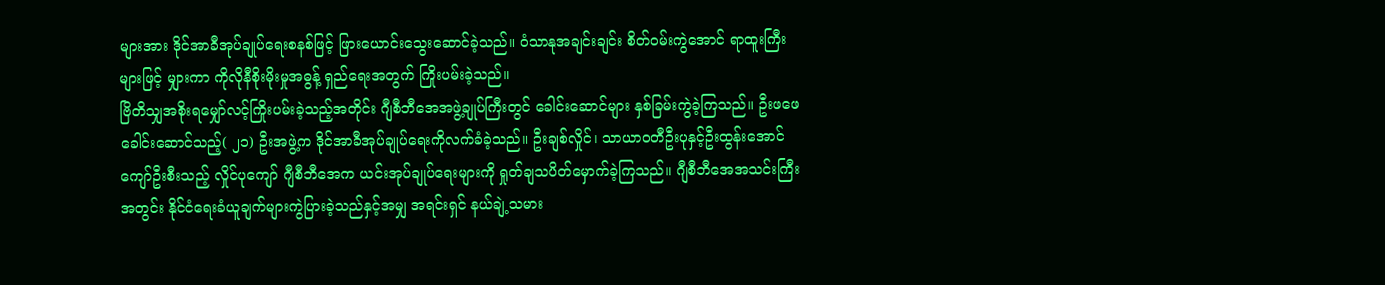များအား ဒိုင်အာခီအုပ်ချုပ်ရေးစနစ်ဖြင့် ဖြားယောင်းသွေးဆောင်ခဲ့သည်။ ဝံသာနုအချင်းချင်း စိတ်ဝမ်းကွဲအောင် ရာထူးကြီးများဖြင့် မျှားကာ ကိုလိုနီစိုးမိုးမှုအဓွန့် ရှည်ရေးအတွက် ကြိုးပမ်းခဲ့သည်။
ဗြိတိသျှအစိုးရမျှော်လင့်ကြိုးပမ်းခဲ့သည့်အတိုင်း ဂျီစီဘီအေအဖွဲ့ချုပ်ကြီးတွင် ခေါင်းဆောင်များ နှစ်ခြမ်းကွဲခဲ့ကြသည်။ ဦးဖဖေခေါင်းဆောင်သည့်( ၂၁) ဦးအဖွဲ့က ဒိုင်အာခီအုပ်ချုပ်ရေးကိုလက်ခံခဲ့သည်။ ဦးချစ်လှိုင်၊ သာယာဝတီဦးပုနှင့်ဦးထွန်းအောင်ကျော်ဦးစီးသည့် လှိုင်ပုကျော် ဂျီစီဘီအေက ယင်းအုပ်ချုပ်ရေးများကို ရှုတ်ချသပိတ်မှောက်ခဲ့ကြသည်။ ဂျီစီဘီအေအသင်းကြီးအတွင်း နိုင်ငံရေးခံယူချက်များကွဲပြားခဲ့သည်နှင့်အမျှ အရင်းရှင် နယ်ချဲ့သမား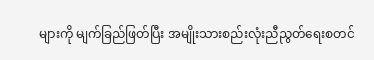များကို မျက်ခြည်ဖြတ်ပြီး အမျိုးသားစည်းလုံးညီညွတ်ရေးစတင်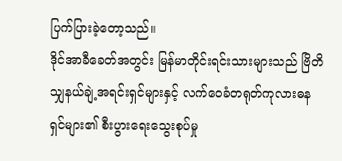ပြက်ပြားခဲ့တော့သည်။
ဒိုင်အာခီခေတ်အတွင်း မြန်မာတိုင်းရင်းသားများသည် ဗြိတိသျှနယ်ချဲ့အရင်းရှင်များနှင့် လက်ဝေခံတရုတ်ကုလားဓနရှင်များ၏ စီးပွားရေးသွေးစုပ်မှု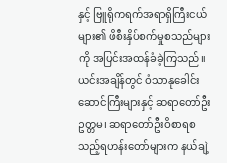နှင့် ဗြူရိုကရက်အရာရှိကြီးငယ်များ၏ ဖိစီးနှိပ်စက်မှုစသည်များကို အပြင်းအထန်ခံခဲ့ကြသည်။ ယင်းအချိန်တွင် ဝံသာနုခေါင်းဆောင်ကြီးများနှင့် ဆရာတော်ဦးဥတ္တမ၊ ဆရာတော်ဦးဝိစာရစသည့်ရဟန်းတော်များက နယ်ချဲ့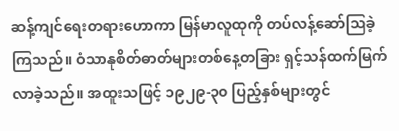ဆန့်ကျင်ရေးတရားဟောကာ မြန်မာလူထုကို တပ်လန့်ဆော်ဩခဲ့ကြသည်။ ဝံသာနုစိတ်ဓာတ်များတစ်နေ့တခြား ရှင့်သန်ထက်မြက်လာခဲ့သည်။ အထူးသဖြင့် ၁၉၂၉-၃၀ ပြည့်နှစ်များတွင်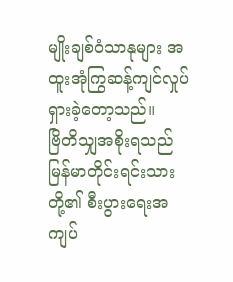မျိုးချစ်ဝံသာနုများ အထူးအုံကြွဆန့်ကျင်လှုပ်ရှားခဲ့တော့သည်။
ဗြိတိသျှအစိုးရသည် မြန်မာတိုင်းရင်းသားတို့၏ စီးပွားရေးအကျပ်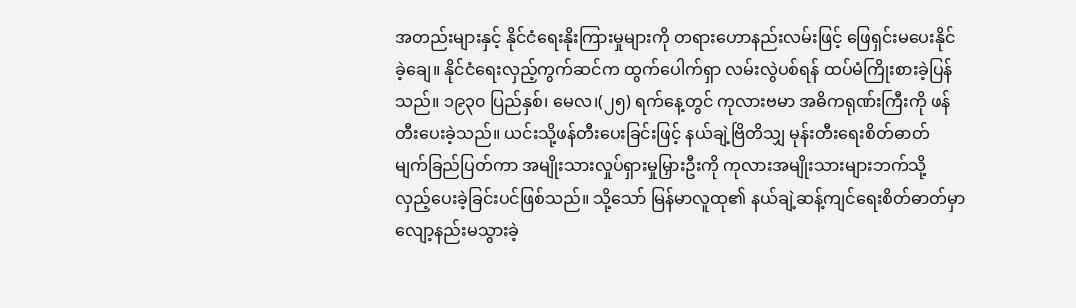အတည်းများနှင့် နိုင်ငံရေးနိုးကြားမှုများကို တရားဟောနည်းလမ်းဖြင့် ဖြေရှင်းမပေးနိုင်ခဲ့ချေ။ နိုင်ငံရေးလှည့်ကွက်ဆင်က ထွက်ပေါက်ရှာ လမ်းလွဲပစ်ရန် ထပ်မံကြိုးစားခဲ့ပြန်သည်။ ၁၉၃၀ ပြည်နှစ်၊ မေလ၊(၂၅) ရက်နေ့တွင် ကုလားဗမာ အဓိကရုဏ်းကြီးကို ဖန်တီးပေးခဲ့သည်။ ယင်းသို့ဖန်တီးပေးခြင်းဖြင့် နယ်ချဲ့ဗြိတိသျှ မုန်းတီးရေးစိတ်ဓာတ် မျက်ခြည်ပြတ်ကာ အမျိုးသားလှုပ်ရှားမှုမြှားဦးကို ကုလားအမျိုးသားများဘက်သို့ လှည့်ပေးခဲ့ခြင်းပင်ဖြစ်သည်။ သို့သော် မြန်မာလူထု၏ နယ်ချဲ့ဆန့်ကျင်ရေးစိတ်ဓာတ်မှာ လျော့နည်းမသွားခဲ့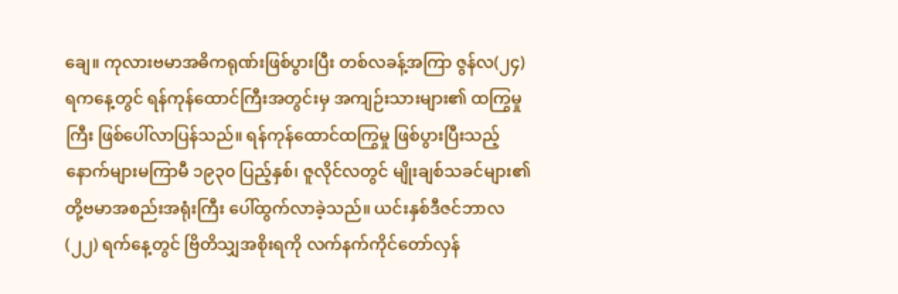ချေ။ ကုလားဗမာအဓိကရုဏ်းဖြစ်ပွားပြီး တစ်လခန့်အကြာ ဇွန်လ(၂၄) ရကနေ့တွင် ရန်ကုန်ထောင်ကြီးအတွင်းမှ အကျဉ်းသားများ၏ ထကြွမှုကြီး ဖြစ်ပေါ်လာပြန်သည်။ ရန်ကုန်ထောင်ထကြွမှု ဖြစ်ပွားပြီးသည့်နောက်များမကြာမီ ၁၉၃၀ ပြည့်နှစ်၊ ဇူလိုင်လတွင် မျိုးချစ်သခင်များ၏ တို့ဗမာအစည်းအရုံးကြီး ပေါ်ထွက်လာခဲ့သည်။ ယင်းနှစ်ဒီဇင်ဘာလ (၂၂) ရက်နေ့တွင် ဗြိတိသျှအစိုးရကို လက်နက်ကိုင်တော်လှန်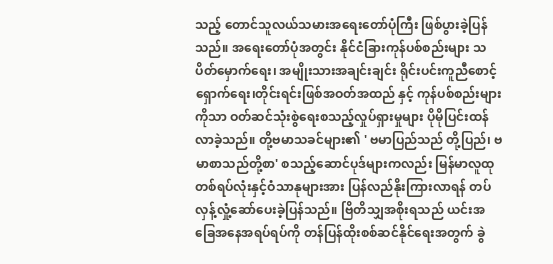သည့် တောင်သူလယ်သမားအရေးတော်ပုံကြီး ဖြစ်ပွားခဲ့ပြန်သည်။ အရေးတော်ပုံအတွင်း နိုင်ငံခြားကုန်ပစ်စည်းများ သပိတ်မှောက်ရေး၊ အမျိုးသားအချင်းချင်း ရိုင်းပင်းကူညီစောင့်ရှောက်ရေး၊တိုင်းရင်းဖြစ်အဝတ်အထည် နှင့် ကုန်ပစ်စည်းများကိုသာ ဝတ်ဆင်သုံးစွဲရေးစသည့်လှုပ်ရှားမှုများ ပိုမိုပြင်းထန်လာခဲ့သည်။ တို့ဗမာသခင်များ၏ ' ဗမာပြည်သည် တို့ပြည်၊ ဗမာစာသည်တို့စာ' စသည့်ဆောင်ပုဒ်များကလည်း မြန်မာလူထုတစ်ရပ်လုံးနှင့်ဝံသာနုများအား ပြန်လည်နိုးကြားလာရန် တပ်လှန့်လှုံ့ဆော်ပေးခဲ့ပြန်သည်။ ဗြိတိသျှအစိုးရသည် ယင်းအခြေအနေအရပ်ရပ်ကို တန်ပြန်ထိုးစစ်ဆင်နိုင်ရေးအတွက် ခွဲ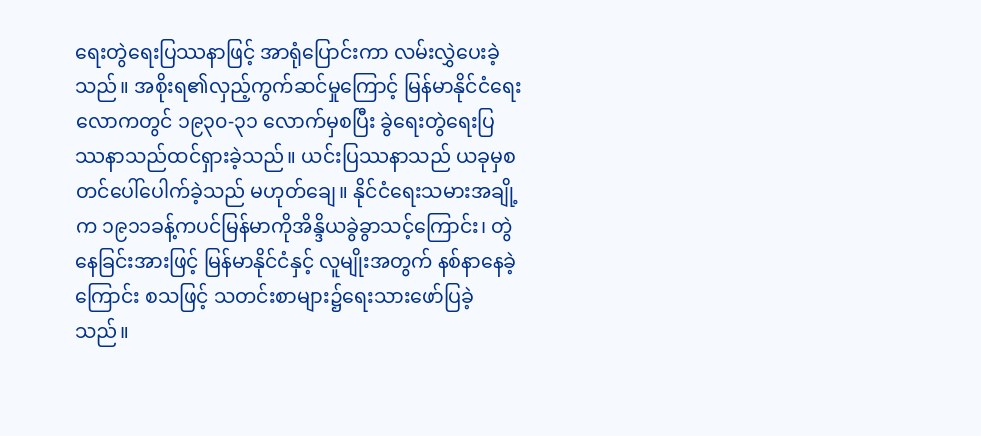ရေးတွဲရေးပြဿနာဖြင့် အာရုံပြောင်းကာ လမ်းလွှဲပေးခဲ့သည်။ အစိုးရ၏လှည့်ကွက်ဆင်မှုကြောင့် မြန်မာနိုင်ငံရေးလောကတွင် ၁၉၃၀-၃၁ လောက်မှစပြီး ခွဲရေးတွဲရေးပြဿနာသည်ထင်ရှားခဲ့သည်။ ယင်းပြဿနာသည် ယခုမှစတင်ပေါ်ပေါက်ခဲ့သည် မဟုတ်ချေ။ နိုင်ငံရေးသမားအချို့က ၁၉၁၁ခန့်ကပင်မြန်မာကိုအိန္ဒိယခွဲခွာသင့်ကြောင်း၊ တွဲနေခြင်းအားဖြင့် မြန်မာနိုင်ငံနှင့် လူမျိုးအတွက် နစ်နာနေခဲ့ကြောင်း စသဖြင့် သတင်းစာများ၌ရေးသားဖော်ပြခဲ့သည်။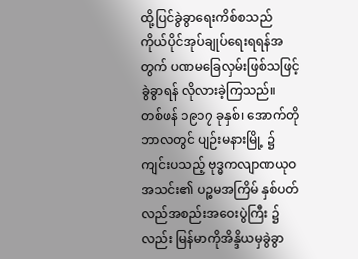ထို့ပြင်ခွဲခွာရေးကိစ်စသည် ကိုယ်ပိုင်အုပ်ချုပ်ရေးရရန်အတွက် ပဏမခြေလှမ်းဖြစ်သဖြင့် ခွဲခွာရန် လိုလားခဲ့ကြသည်။
တစ်ဖန် ၁၉၁၇ ခုနှစ်၊ အောက်တိုဘာလတွင် ပျဉ်းမနားမြို့ ၌ ကျင်းပသည့် ဗုဒ္ဓကလျာဏယုဝအသင်း၏ ပဉ္စမအကြိမ် နှစ်ပတ်လည်အစည်းအဝေးပွဲကြီး ၌လည်း မြန်မာကိုအိန္ဒိယမှခွဲခွာ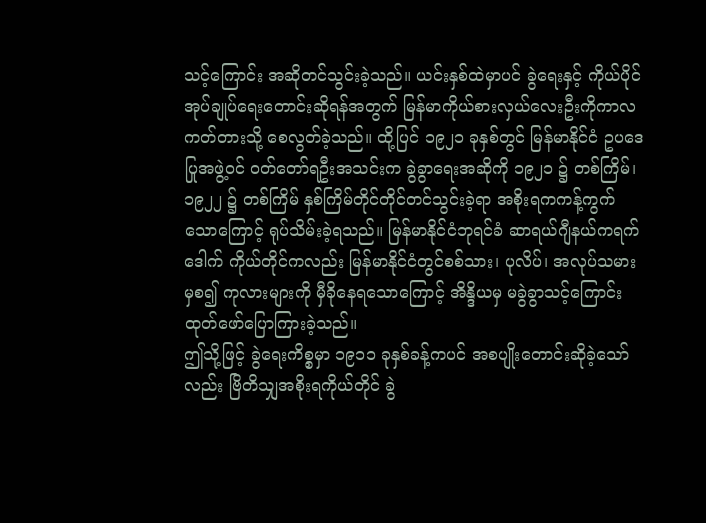သင့်ကြောင်း အဆိုတင်သွင်းခဲ့သည်။ ယင်းနှစ်ထဲမှာပင် ခွဲရေးနှင့် ကိုယ်ပိုင်အုပ်ချုပ်ရေးတောင်းဆိုရန်အတွက် မြန်မာကိုယ်စားလှယ်လေးဦးကိုကာလကတ်တားသို့ စေလွတ်ခဲ့သည်။ ထို့ပြင် ၁၉၂၁ ခုနှစ်တွင် မြန်မာနိုင်ငံ ဥပဒေပြုအဖွဲ့ဝင် ဝတ်တော်ရဦးအသင်းက ခွဲခွာရေးအဆိုကို ၁၉၂၁ ၌ တစ်ကြိမ်၊ ၁၉၂၂ ၌ တစ်ကြိမ် နှစ်ကြိမ်တိုင်တိုင်တင်သွင်းခဲ့ရာ အစိုးရကကန့်ကွက်သောကြောင့် ရုပ်သိမ်းခဲ့ရသည်။ မြန်မာနိုင်ငံဘုရင်ခံ ဆာရယ်ဂျီနယ်ကရက်ဒေါက် ကိုယ်တိုင်ကလည်း မြန်မာနိုင်ငံတွင်စစ်သား၊ ပုလိပ်၊ အလုပ်သမားမှစ၍ ကုလားများကို မှီခိုနေရသောကြောင့် အိန္ဒိယမှ မခွဲခွာသင့်ကြောင်း ထုတ်ဖော်ပြောကြားခဲ့သည်။
ဤသို့ဖြင့် ခွဲရေးကိစ္စမှာ ၁၉၁၁ ခုနှစ်ခန့်ကပင် အစပျိုးတောင်းဆိုခဲ့သော်လည်း ဗြိတိသျှအစိုးရကိုယ်တိုင် ခွဲ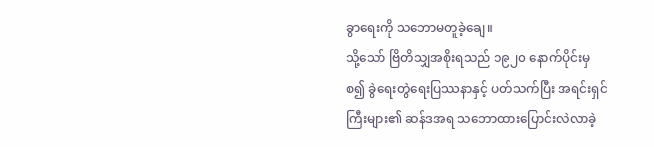ခွာရေးကို သဘောမတူခဲ့ချေ။
သို့သော် ဗြိတိသျှအစိုးရသည် ၁၉၂၀ နောက်ပိုင်းမှစ၍ ခွဲရေးတွဲရေးပြဿနာနှင့် ပတ်သက်ပြီး အရင်းရှင်ကြီးများ၏ ဆန်ဒအရ သဘောထားပြောင်းလဲလာခဲ့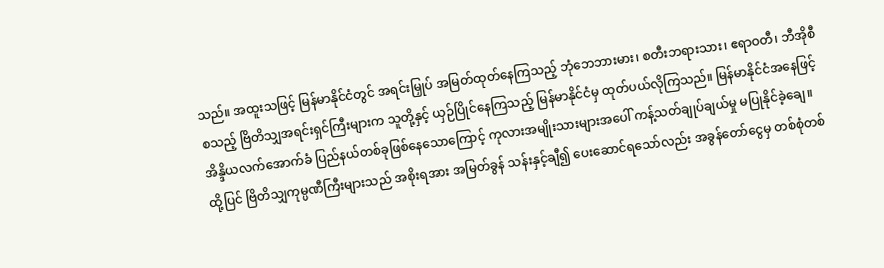သည်။ အထူးသဖြင့် မြန်မာနိုင်ငံတွင် အရင်းမြှုပ် အမြတ်ထုတ်နေကြသည့် ဘုံဘေဘားမား၊ စတီးဘရားသား၊ ဧရာဝတီ၊ ဘီအိုစီ စသည့် ဗြိတိသျှအရင်းရှင်ကြီးများက သူတို့နှင့် ယှဉ်ပြိုင်နေကြသည့် မြန်မာနိုင်ငံမှ ထုတ်ပယ်လိုကြသည်။ မြန်မာနိုင်ငံအနေဖြင့် အိန္ဒိယလက်အောက်ခံ ပြည်နယ်တစ်ခုဖြစ်နေသောကြောင့် ကုလားအမျိုးသားများအပေါ် ကန့်သတ်ချုပ်ချယ်မှု မပြုနိုင်ခဲ့ချေ။ ထို့ပြင် ဗြိတိသျှကုမ္ပဏီကြီးများသည် အစိုးရအား အမြတ်ခွန် သန်းနှင့်ချီ၍ ပေးဆောင်ရသော်လည်း အခွန်တော်ငွေမှ တစ်စုံတစ်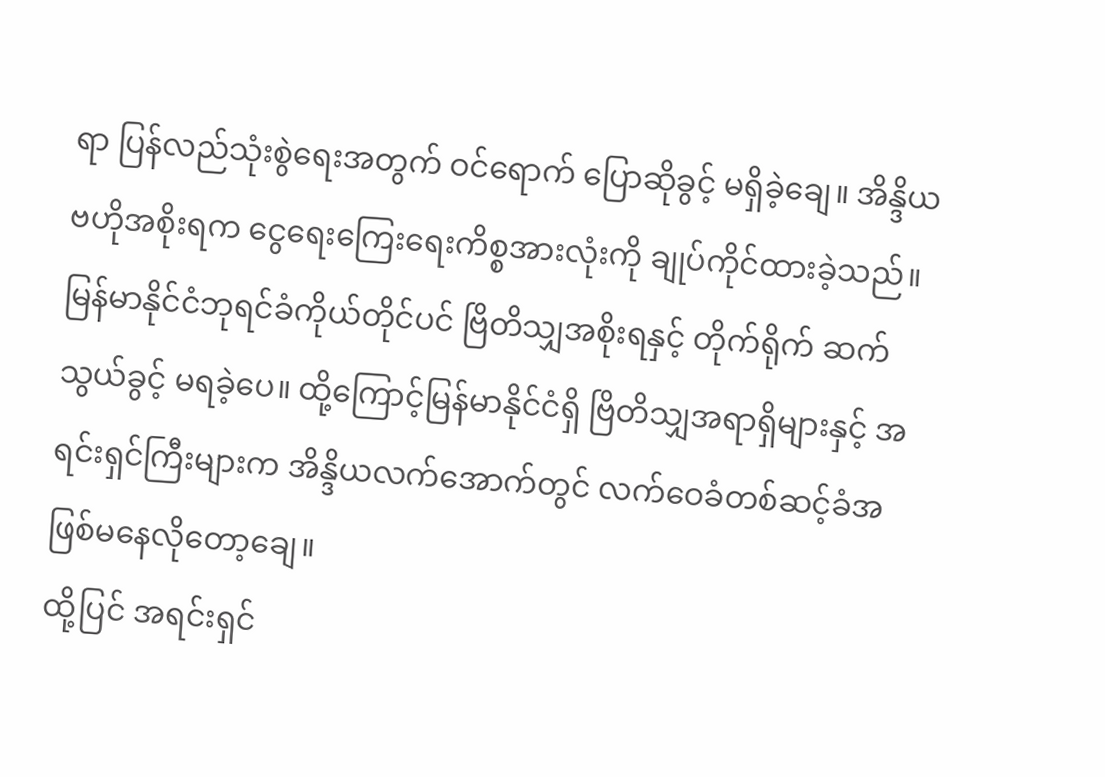ရာ ပြန်လည်သုံးစွဲရေးအတွက် ဝင်ရောက် ပြောဆိုခွင့် မရှိခဲ့ချေ။ အိန္ဒိယဗဟိုအစိုးရက ငွေရေးကြေးရေးကိစ္စအားလုံးကို ချုပ်ကိုင်ထားခဲ့သည်။ မြန်မာနိုင်ငံဘုရင်ခံကိုယ်တိုင်ပင် ဗြိတိသျှအစိုးရနှင့် တိုက်ရိုက် ဆက်သွယ်ခွင့် မရခဲ့ပေ။ ထို့ကြောင့်မြန်မာနိုင်ငံရှိ ဗြိတိသျှအရာရှိများနှင့် အရင်းရှင်ကြီးများက အိန္ဒိယလက်အောက်တွင် လက်ဝေခံတစ်ဆင့်ခံအဖြစ်မနေလိုတော့ချေ။
ထို့ပြင် အရင်းရှင်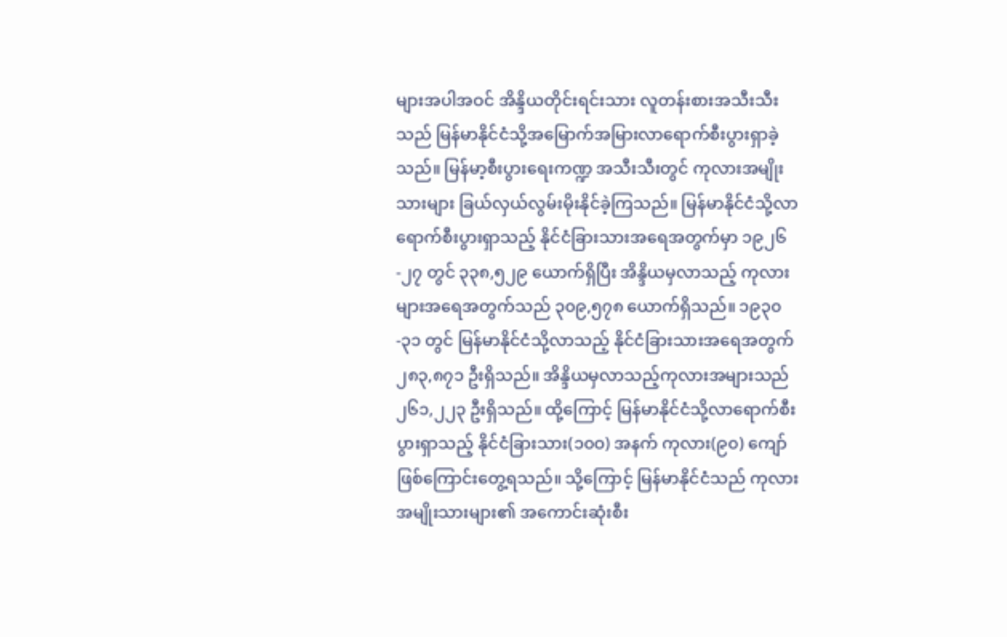များအပါအဝင် အိန္ဒိယတိုင်းရင်းသား လူတန်းစားအသီးသီးသည် မြန်မာနိုင်ငံသို့အမြောက်အမြားလာရောက်စီးပွားရှာခဲ့သည်။ မြန်မာ့စီးပွားရေးကဏ္ဍ အသီးသီးတွင် ကုလားအမျိုးသားများ ခြယ်လှယ်လွမ်းမိုးနိုင်ခဲ့ကြသည်။ မြန်မာနိုင်ငံသို့လာရောက်စီးပွားရှာသည့် နိုင်ငံခြားသားအရေအတွက်မှာ ၁၉၂၆-၂၇ တွင် ၃၃၈,၅၂၉ ယောက်ရှိပြီး အိန္ဒိယမှလာသည့် ကုလားများအရေအတွက်သည် ၃၀၉,၅၇၈ ယောက်ရှိသည်။ ၁၉၃၀-၃၁ တွင် မြန်မာနိုင်ငံသို့လာသည့် နိုင်ငံခြားသားအရေအတွက် ၂၈၃,၈၇၁ ဦးရှိသည်။ အိန္ဒိယမှလာသည့်ကုလားအများသည် ၂၆၁,၂၂၃ ဦးရှိသည်။ ထို့ကြောင့် မြန်မာနိုင်ငံသို့လာရောက်စီးပွားရှာသည့် နိုင်ငံခြားသား(၁၀ဝ) အနက် ကုလား(၉၀) ကျော်ဖြစ်ကြောင်းတွေ့ရသည်။ သို့ကြောင့် မြန်မာနိုင်ငံသည် ကုလားအမျိုးသားများ၏ အကောင်းဆုံးစီး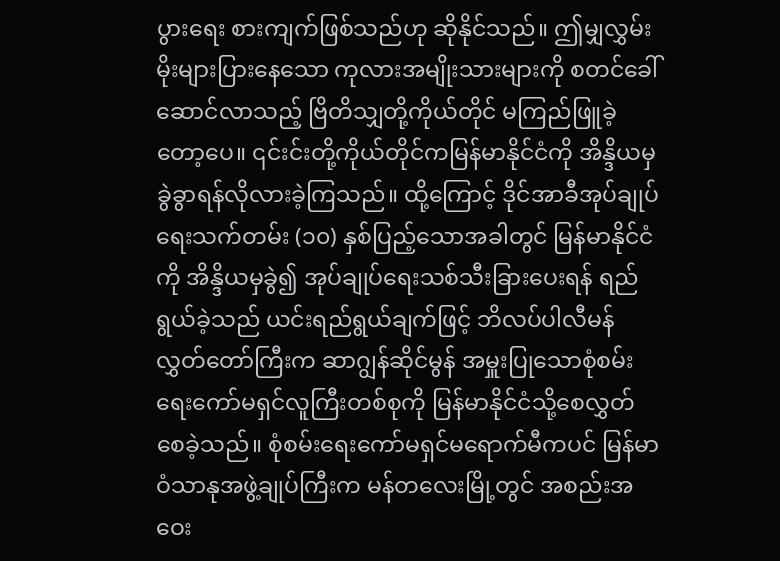ပွားရေး စားကျက်ဖြစ်သည်ဟု ဆိုနိုင်သည်။ ဤမျှလွှမ်းမိုးများပြားနေသော ကုလားအမျိုးသားများကို စတင်ခေါ်ဆောင်လာသည့် ဗြိတိသျှတို့ကိုယ်တိုင် မကြည်ဖြူခဲ့တော့ပေ။ ၎င်းင်းတို့ကိုယ်တိုင်ကမြန်မာနိုင်ငံကို အိန္ဒိယမှခွဲခွာရန်လိုလားခဲ့ကြသည်။ ထို့ကြောင့် ဒိုင်အာခီအုပ်ချုပ်ရေးသက်တမ်း (၁၀) နှစ်ပြည့်သောအခါတွင် မြန်မာနိုင်ငံကို အိန္ဒိယမှခွဲ၍ အုပ်ချုပ်ရေးသစ်သီးခြားပေးရန် ရည်ရွယ်ခဲ့သည် ယင်းရည်ရွယ်ချက်ဖြင့် ဘိလပ်ပါလီမန်လွှတ်တော်ကြီးက ဆာဂျွန်ဆိုင်မွန် အမှူးပြုသောစုံစမ်းရေးကော်မရှင်လူကြီးတစ်စုကို မြန်မာနိုင်ငံသို့စေလွှတ်စေခဲ့သည်။ စုံစမ်းရေးကော်မရှင်မရောက်မီကပင် မြန်မာဝံသာနုအဖွဲ့ချုပ်ကြီးက မန်တလေးမြို့တွင် အစည်းအဝေး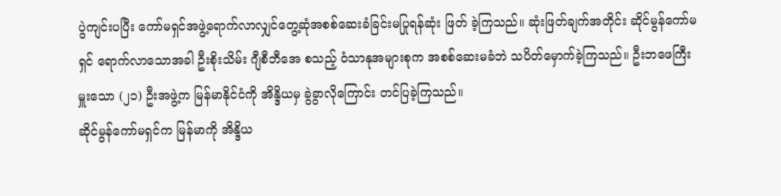ပွဲကျင်းပပြီး ကော်မရှင်အဖွဲ့ရောက်လာလျှင်တွေ့ဆုံအစစ်ဆေးခံခြင်းမပြုရန်ဆုံး ဖြတ် ခဲ့ကြသည်။ ဆုံးဖြတ်ချက်အတိုင်း ဆိုင်မွန်ကော်မရှင် ရောက်လာသောအခါ ဦးစိုးသိမ်း ဂျီစီဘီအေ စသည့် ဝံသာနုအများစုက အစစ်ဆေးမခံဘဲ သပိတ်မှောက်ခဲ့ကြသည်။ ဦးဘဖေကြီးမှူးသော (၂၁) ဦးအဖွဲ့က မြန်မာနိုင်ငံကို အိန္ဒိယမှ ခွဲခွာလိုကြောင်း တင်ပြခဲ့ကြသည်။
ဆိုင်မွန်ကော်မရှင်က မြန်မာကို အိန္ဒိယ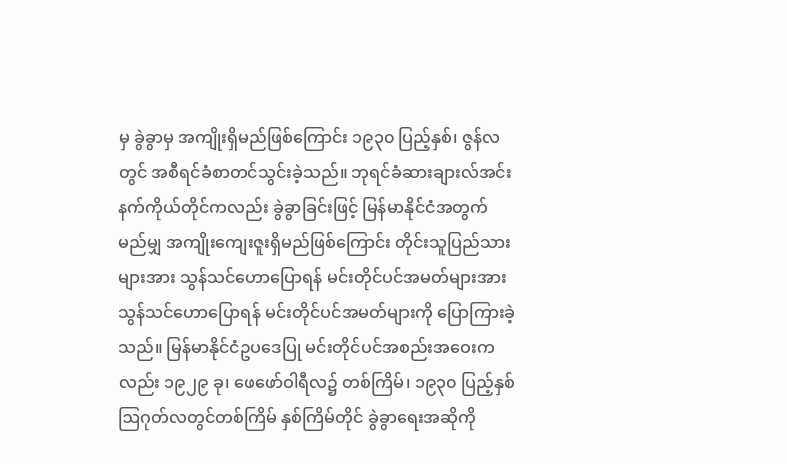မှ ခွဲခွာမှ အကျိုးရှိမည်ဖြစ်ကြောင်း ၁၉၃၀ ပြည့်နှစ်၊ ဇွန်လတွင် အစီရင်ခံစာတင်သွင်းခဲ့သည်။ ဘုရင်ခံဆားချားလ်အင်းနက်ကိုယ်တိုင်ကလည်း ခွဲခွာခြင်းဖြင့် မြန်မာနိုင်ငံအတွက် မည်မျှ အကျိုးကျေးဇူးရှိမည်ဖြစ်ကြောင်း တိုင်းသူပြည်သားများအား သွန်သင်ဟောပြောရန် မင်းတိုင်ပင်အမတ်များအား သွန်သင်ဟောပြောရန် မင်းတိုင်ပင်အမတ်များကို ပြောကြားခဲ့သည်။ မြန်မာနိုင်ငံဥပဒေပြု မင်းတိုင်ပင်အစည်းအဝေးကလည်း ၁၉၂၉ ခု၊ ဖေဖော်ဝါရီလ၌ တစ်ကြိမ်၊ ၁၉၃၀ ပြည့်နှစ် ဩဂုတ်လတွင်တစ်ကြိမ် နှစ်ကြိမ်တိုင် ခွဲခွာရေးအဆိုကို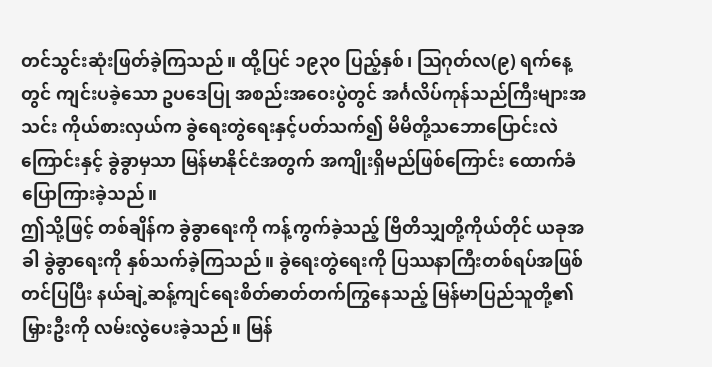တင်သွင်းဆုံးဖြတ်ခဲ့ကြသည်။ ထို့ပြင် ၁၉၃၀ ပြည့်နှစ်၊ ဩဂုတ်လ(၉) ရက်နေ့တွင် ကျင်းပခဲ့သော ဥပဒေပြု အစည်းအဝေးပွဲတွင် အင်္ဂလိပ်ကုန်သည်ကြီးများအသင်း ကိုယ်စားလှယ်က ခွဲရေးတွဲရေးနှင့်ပတ်သက်၍ မိမိတို့သဘောပြောင်းလဲကြောင်းနှင့် ခွဲခွာမှသာ မြန်မာနိုင်ငံအတွက် အကျိုးရှိမည်ဖြစ်ကြောင်း ထောက်ခံပြောကြားခဲ့သည်။
ဤသို့ဖြင့် တစ်ချိန်က ခွဲခွာရေးကို ကန့်ကွက်ခဲ့သည့် ဗြိတိသျှတို့ကိုယ်တိုင် ယခုအခါ ခွဲခွာရေးကို နှစ်သက်ခဲ့ကြသည်။ ခွဲရေးတွဲရေးကို ပြဿနာကြီးတစ်ရပ်အဖြစ်တင်ပြပြီး နယ်ချဲ့ဆန့်ကျင်ရေးစိတ်ဓာတ်တက်ကြွနေသည့် မြန်မာပြည်သူတို့၏ မြှားဦးကို လမ်းလွဲပေးခဲ့သည်။ မြန်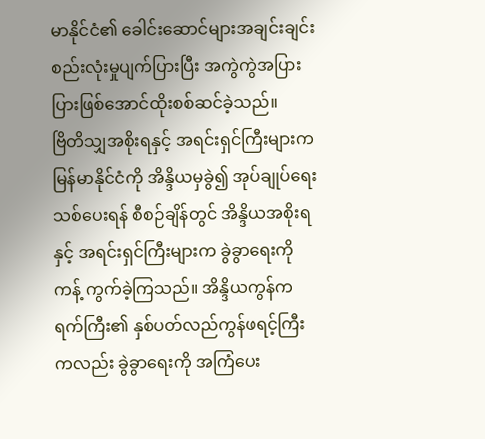မာနိုင်ငံ၏ ခေါင်းဆောင်များအချင်းချင်း စည်းလုံးမှုပျက်ပြားပြီး အကွဲကွဲအပြားပြားဖြစ်အောင်ထိုးစစ်ဆင်ခဲ့သည်။
ဗြိတိသျှအစိုးရနှင့် အရင်းရှင်ကြီးများက မြန်မာနိုင်ငံကို အိန္ဒိယမှခွဲ၍ အုပ်ချုပ်ရေးသစ်ပေးရန် စီစဉ်ချိန်တွင် အိန္ဒိယအစိုးရနှင့် အရင်းရှင်ကြီးများက ခွဲခွာရေးကိုကန့် ကွက်ခဲ့ကြသည်။ အိန္ဒိယကွန်ကရက်ကြီး၏ နှစ်ပတ်လည်ကွန်ဖရင့်ကြီးကလည်း ခွဲခွာရေးကို အကြံပေး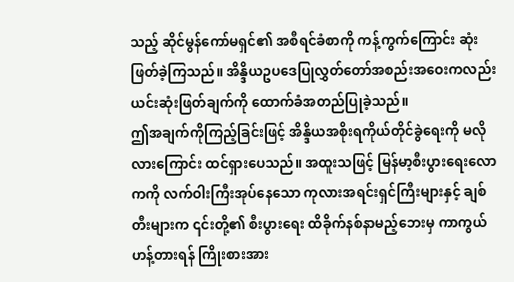သည့် ဆိုင်မွန်ကော်မရှင်၏ အစီရင်ခံစာကို ကန့်ကွက်ကြောင်း ဆုံးဖြတ်ခဲ့ကြသည်။ အိန္ဒိယဥပဒေပြုလွှတ်တော်အစည်းအဝေးကလည်း ယင်းဆုံးဖြတ်ချက်ကို ထောက်ခံအတည်ပြုခဲ့သည်။
ဤအချက်ကိုကြည့်ခြင်းဖြင့် အိန္ဒိယအစိုးရကိုယ်တိုင်ခွဲရေးကို မလိုလားကြောင်း ထင်ရှားပေသည်။ အထူးသဖြင့် မြန်မာ့စီးပွားရေးလောကကို လက်ဝါးကြီးအုပ်နေသော ကုလားအရင်းရှင်ကြီးများနှင့် ချစ်တီးများက ၎င်းတို့၏ စီးပွားရေး ထိခိုက်နစ်နာမည့်ဘေးမှ ကာကွယ်ဟန့်တားရန် ကြိုးစားအား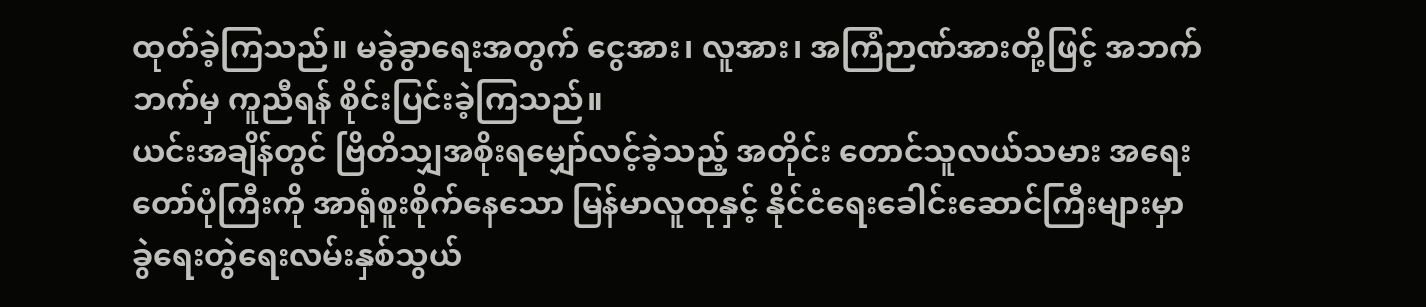ထုတ်ခဲ့ကြသည်။ မခွဲခွာရေးအတွက် ငွေအား၊ လူအား၊ အကြံဉာဏ်အားတို့ဖြင့် အဘက်ဘက်မှ ကူညီရန် စိုင်းပြင်းခဲ့ကြသည်။
ယင်းအချိန်တွင် ဗြိတိသျှအစိုးရမျှော်လင့်ခဲ့သည့် အတိုင်း တောင်သူလယ်သမား အရေးတော်ပုံကြီးကို အာရုံစူးစိုက်နေသော မြန်မာလူထုနှင့် နိုင်ငံရေးခေါင်းဆောင်ကြီးများမှာ ခွဲရေးတွဲရေးလမ်းနှစ်သွယ်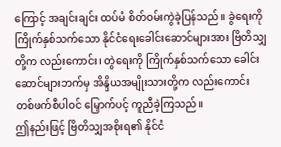ကြောင့် အချင်းချင်း ထပ်မံ စိတ်ဝမ်းကွဲခဲ့ပြန်သည်။ ခွဲရေးကို ကြိုက်နှစ်သက်သော နိုင်ငံရေးခေါင်းဆောင်များအား ဗြိတိသျှတို့က လည်းကောင်း၊ တွဲရေးကို ကြိုက်နှစ်သက်သော ခေါင်းဆောင်များဘက်မှ အိန္ဒိယအမျိုးသားတို့က လည်းကောင်း တစ်ဖက်စီပါဝင် မြှောက်ပင့် ကူညီခဲ့ကြသည်။
ဤနည်းဖြင့် ဗြိတိသျှအစိုးရ၏ နိုင်ငံ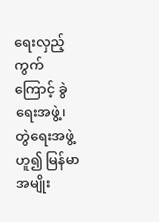ရေးလှည့်ကွက်ကြောင့် ခွဲရေးအဖွဲ့၊ တွဲရေးအဖွဲ့ဟူ၍ မြန်မာအမျိုး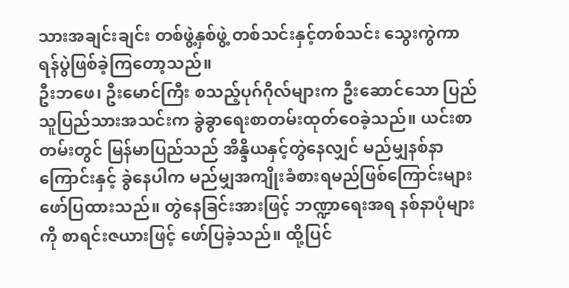သားအချင်းချင်း တစ်ဖွဲ့နှစ်ဖွဲ့ တစ်သင်းနှင့်တစ်သင်း သွေးကွဲကာ ရန်ပွဲဖြစ်ခဲ့ကြတော့သည်။
ဦးဘဖေ၊ ဦးမောင်ကြီး စသည့်ပုဂ်ဂိုလ်များက ဦးဆောင်သော ပြည်သူပြည်သားအသင်းက ခွဲခွာရေးစာတမ်းထုတ်ဝေခဲ့သည်။ ယင်းစာတမ်းတွင် မြန်မာပြည်သည် အိန္ဒိယနှင့်တွဲနေလျှင် မည်မျှနစ်နာကြောင်းနှင့် ခွဲနေပါက မည်မျှအကျိုးခံစားရမည်ဖြစ်ကြောင်းများဖော်ပြထားသည်။ တွဲနေခြင်းအားဖြင့် ဘဏ္ဍာရေးအရ နစ်နာပုံများကို စာရင်းဇယားဖြင့် ဖော်ပြခဲ့သည်။ ထို့ပြင်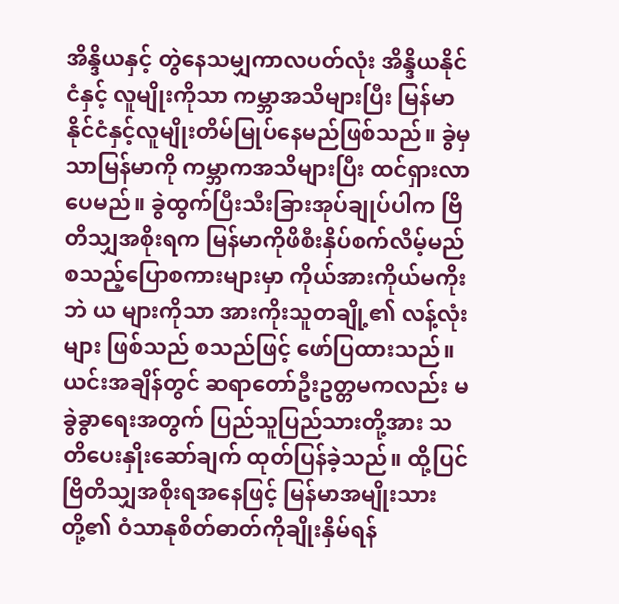အိန္ဒိယနှင့် တွဲနေသမျှကာလပတ်လုံး အိန္ဒိယနိုင်ငံနှင့် လူမျိုးကိုသာ ကမ္ဘာအသိများပြီး မြန်မာနိုင်ငံနှင့်လူမျိုးတိမ်မြုပ်နေမည်ဖြစ်သည်။ ခွဲမှသာမြန်မာကို ကမ္ဘာကအသိများပြီး ထင်ရှားလာပေမည်။ ခွဲထွက်ပြီးသီးခြားအုပ်ချုပ်ပါက ဗြိတိသျှအစိုးရက မြန်မာကိုဖိစီးနှိပ်စက်လိမ့်မည်စသည့်ပြောစကားများမှာ ကိုယ်အားကိုယ်မကိုးဘဲ ယ များကိုသာ အားကိုးသူတချို့၏ လန့်လုံးများ ဖြစ်သည် စသည်ဖြင့် ဖော်ပြထားသည်။
ယင်းအချိန်တွင် ဆရာတော်ဦးဥတ္တမကလည်း မခွဲခွာရေးအတွက် ပြည်သူပြည်သားတို့အား သတိပေးနှိုးဆော်ချက် ထုတ်ပြန်ခဲ့သည်။ ထို့ပြင် ဗြိတိသျှအစိုးရအနေဖြင့် မြန်မာအမျိုးသားတို့၏ ဝံသာနုစိတ်ဓာတ်ကိုချိုးနှိမ်ရန်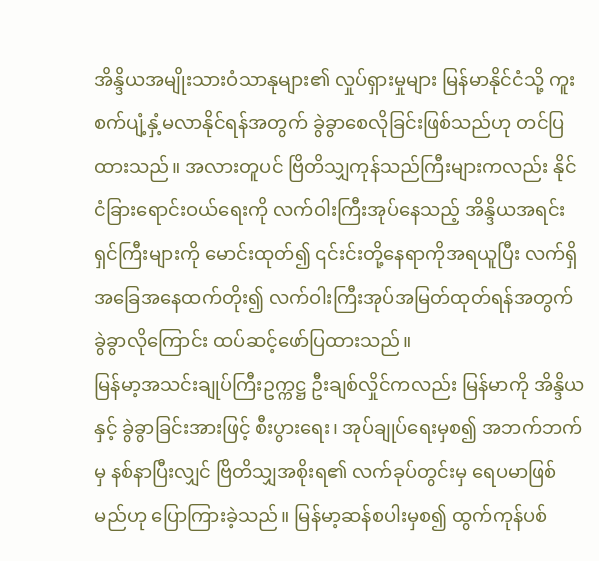အိန္ဒိယအမျိုးသားဝံသာနုများ၏ လှုပ်ရှားမှုများ မြန်မာနိုင်ငံသို့ ကူးစက်ပျံ့နှံ့မလာနိုင်ရန်အတွက် ခွဲခွာစေလိုခြင်းဖြစ်သည်ဟု တင်ပြထားသည်။ အလားတူပင် ဗြိတိသျှကုန်သည်ကြီးများကလည်း နိုင်ငံခြားရောင်းဝယ်ရေးကို လက်ဝါးကြီးအုပ်နေသည့် အိန္ဒိယအရင်းရှင်ကြီးများကို မောင်းထုတ်၍ ၎င်းင်းတို့နေရာကိုအရယူပြီး လက်ရှိအခြေအနေထက်တိုး၍ လက်ဝါးကြီးအုပ်အမြတ်ထုတ်ရန်အတွက် ခွဲခွာလိုကြောင်း ထပ်ဆင့်ဖော်ပြထားသည်။
မြန်မာ့အသင်းချုပ်ကြီးဥက္ကဋ္ဌ ဦးချစ်လှိုင်ကလည်း မြန်မာကို အိန္ဒိယနှင့် ခွဲခွာခြင်းအားဖြင့် စီးပွားရေး၊ အုပ်ချုပ်ရေးမှစ၍ အဘက်ဘက်မှ နစ်နာပြီးလျှင် ဗြိတိသျှအစိုးရ၏ လက်ခုပ်တွင်းမှ ရေပမာဖြစ်မည်ဟု ပြောကြားခဲ့သည်။ မြန်မာ့ဆန်စပါးမှစ၍ ထွက်ကုန်ပစ်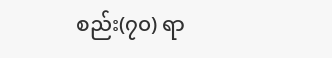စည်း(၇၀) ရာ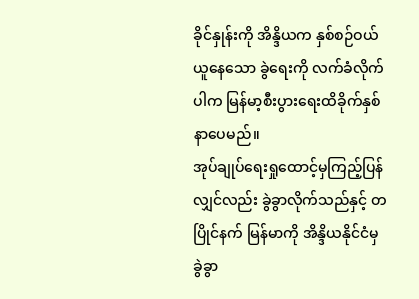ခိုင်နှုန်းကို အိန္ဒိယက နှစ်စဉ်ဝယ်ယူနေသော ခွဲရေးကို လက်ခံလိုက်ပါက မြန်မာ့စီးပွားရေးထိခိုက်နှစ်နာပေမည်။
အုပ်ချုပ်ရေးရှုထောင့်မှကြည့်ပြန်လျှင်လည်း ခွဲခွာလိုက်သည်နှင့် တပြိုင်နက် မြန်မာကို အိန္ဒိယနိုင်ငံမှ ခွဲခွာ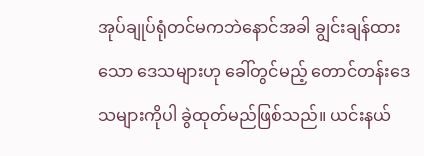အုပ်ချုပ်ရုံတင်မကဘဲနောင်အခါ ချွင်းချန်ထားသော ဒေသများဟု ခေါ်တွင်မည့် တောင်တန်းဒေသများကိုပါ ခွဲထုတ်မည်ဖြစ်သည်။ ယင်းနယ်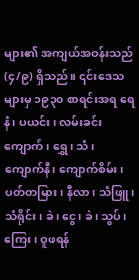များ၏ အကျယ်အဝန်းသည် (၄/၉) ရှိသည်။ ၎င်းဒေသများမှ ၁၉၃၀ စာရင်းအရ ရေနံ၊ ပယင်း၊ လမ်းခင်းကျောက်၊ ရွှေ၊ သံ၊ ကျောက်နီ၊ ကျောက်စိမ်း၊ ပတ်တမြား၊ နီလာ၊ သံဖြူ၊ သံရိုင်း၊ ခဲ၊ ငွေ၊ ခဲ၊ သွပ်၊ ကြေး၊ ဝူဖရန်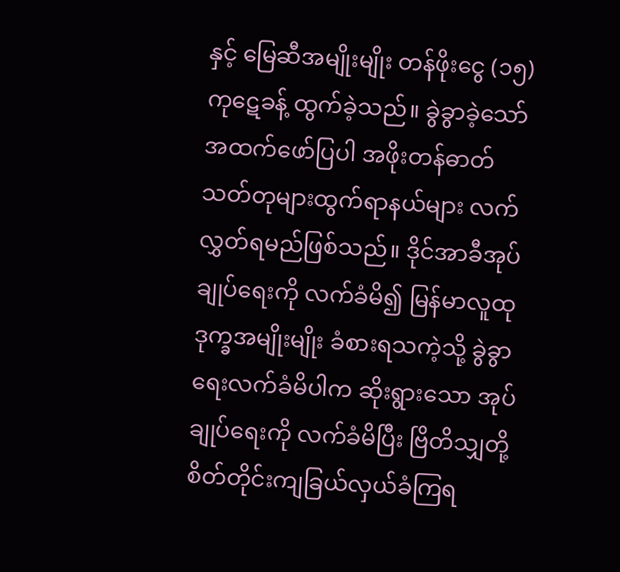နှင့် မြေဆီအမျိုးမျိုး တန်ဖိုးငွေ (၁၅) ကုဋေခန့် ထွက်ခဲ့သည်။ ခွဲခွာခဲ့သော်အထက်ဖော်ပြပါ အဖိုးတန်ဓာတ်သတ်တုများထွက်ရာနယ်များ လက်လွှတ်ရမည်ဖြစ်သည်။ ဒိုင်အာခီအုပ်ချုပ်ရေးကို လက်ခံမိ၍ မြန်မာလူထုဒုက္ခအမျိုးမျိုး ခံစားရသကဲ့သို့ ခွဲခွာရေးလက်ခံမိပါက ဆိုးရွားသော အုပ်ချုပ်ရေးကို လက်ခံမိပြီး ဗြိတိသျှတို့ စိတ်တိုင်းကျခြယ်လှယ်ခံကြရ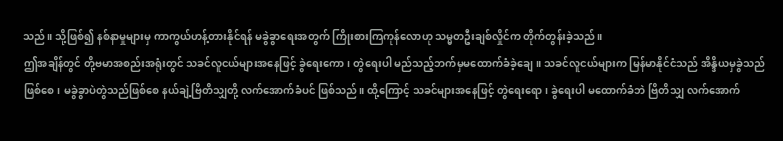သည်။ သို့ဖြစ်၍ နစ်နာမှုများမှ ကာကွယ်ဟန့်တားနိုင်ရန် မခွဲခွာရေးအတွက် ကြိုးစားကြကုန်လောဟု သမ္မတဦးချစ်လှိုင်က တိုက်တွန်းခဲ့သည်။
ဤအချိန်တွင် တို့ဗမာအစည်းအရုံးတွင် သခင်လူငယ်များအနေဖြင့် ခွဲရေးကော၊ တွဲရေးပါ မည်သည့်ဘက်မှမထောက်ခံခဲ့ချေ။ သခင်လူငယ်များက မြန်မာနိုင်ငံသည် အိန္ဒိယမှခွဲသည်ဖြစ်စေ၊ မခွဲခွာပဲတွဲသည်ဖြစ်စေ နယ်ချဲ့ဗြိတိသျှတို့ လက်အောက်ခံပင် ဖြစ်သည်။ ထို့ကြောင့် သခင်များအနေဖြင့် တွဲရေးရော၊ ခွဲရေးပါ မထောက်ခံဘဲ ဗြိတိသျှ လက်အောက်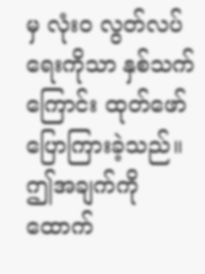မှ လုံးဝ လွတ်လပ်ရေးကိုသာ နှစ်သက်ကြောင်း ထုတ်ဖော်ပြောကြားခဲ့သည်။
ဤအချက်ကို ထောက်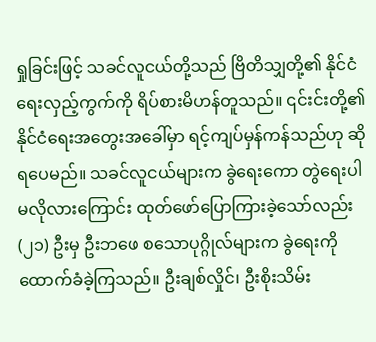ရှုခြင်းဖြင့် သခင်လူငယ်တို့သည် ဗြိတိသျှတို့၏ နိုင်ငံရေးလှည့်ကွက်ကို ရိပ်စားမိဟန်တူသည်။ ၎င်းင်းတို့၏ နိုင်ငံရေးအတွေးအခေါ်မှာ ရင့်ကျပ်မှန်ကန်သည်ဟု ဆိုရပေမည်။ သခင်လူငယ်များက ခွဲရေးကော တွဲရေးပါ မလိုလားကြောင်း ထုတ်ဖော်ပြောကြားခဲ့သော်လည်း (၂၁) ဦးမှ ဦးဘဖေ စသောပုဂ္ဂိုလ်များက ခွဲရေးကို ထောက်ခံခဲ့ကြသည်။ ဦးချစ်လှိုင်၊ ဦးစိုးသိမ်း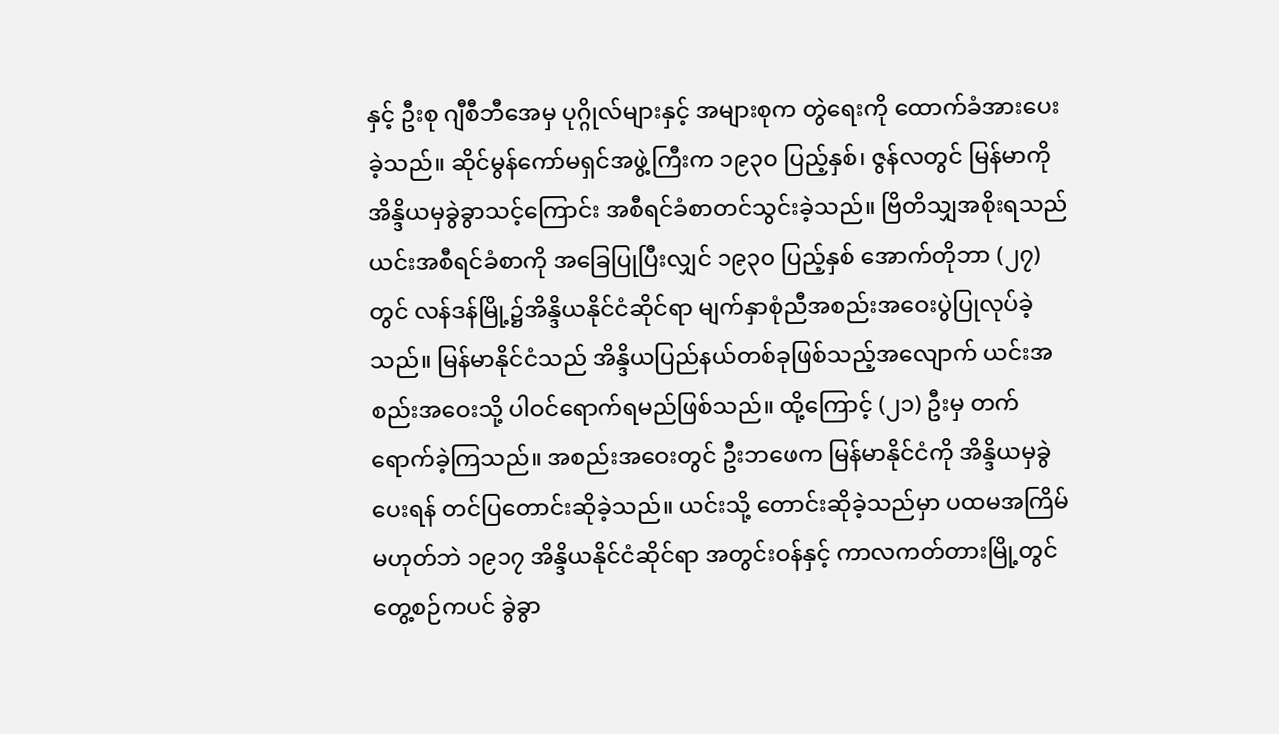နှင့် ဦးစု ဂျီစီဘီအေမှ ပုဂ္ဂိုလ်များနှင့် အများစုက တွဲရေးကို ထောက်ခံအားပေးခဲ့သည်။ ဆိုင်မွန်ကော်မရှင်အဖွဲ့ကြီးက ၁၉၃၀ ပြည့်နှစ်၊ ဇွန်လတွင် မြန်မာကို အိန္ဒိယမှခွဲခွာသင့်ကြောင်း အစီရင်ခံစာတင်သွင်းခဲ့သည်။ ဗြိတိသျှအစိုးရသည် ယင်းအစီရင်ခံစာကို အခြေပြုပြီးလျှင် ၁၉၃၀ ပြည့်နှစ် အောက်တိုဘာ (၂၇) တွင် လန်ဒန်မြို့၌အိန္ဒိယနိုင်ငံဆိုင်ရာ မျက်နှာစုံညီအစည်းအဝေးပွဲပြုလုပ်ခဲ့သည်။ မြန်မာနိုင်ငံသည် အိန္ဒိယပြည်နယ်တစ်ခုဖြစ်သည့်အလျောက် ယင်းအစည်းအဝေးသို့ ပါဝင်ရောက်ရမည်ဖြစ်သည်။ ထို့ကြောင့် (၂၁) ဦးမှ တက်ရောက်ခဲ့ကြသည်။ အစည်းအဝေးတွင် ဦးဘဖေက မြန်မာနိုင်ငံကို အိန္ဒိယမှခွဲပေးရန် တင်ပြတောင်းဆိုခဲ့သည်။ ယင်းသို့ တောင်းဆိုခဲ့သည်မှာ ပထမအကြိမ်မဟုတ်ဘဲ ၁၉၁၇ အိန္ဒိယနိုင်ငံဆိုင်ရာ အတွင်းဝန်နှင့် ကာလကတ်တားမြို့တွင် တွေ့စဉ်ကပင် ခွဲခွာ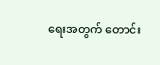ရေးအတွက် တောင်း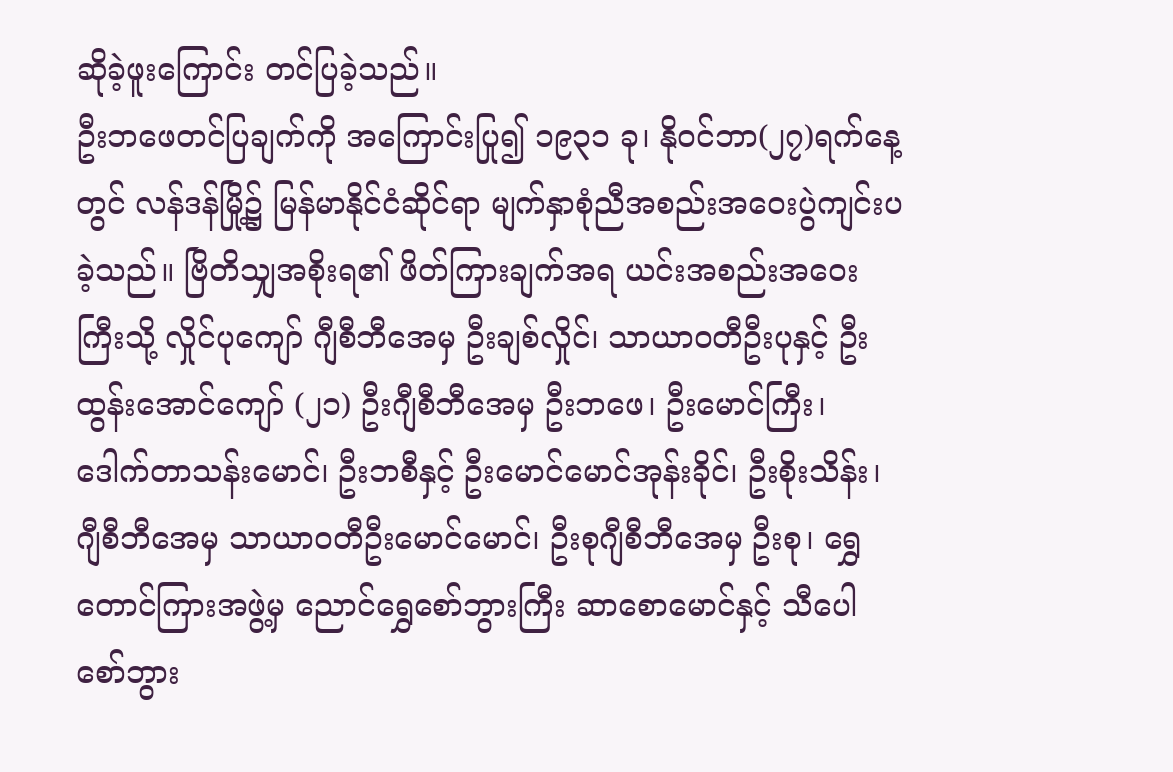ဆိုခဲ့ဖူးကြောင်း တင်ပြခဲ့သည်။
ဦးဘဖေတင်ပြချက်ကို အကြောင်းပြု၍ ၁၉၃၁ ခု၊ နိုဝင်ဘာ(၂၇)ရက်နေ့တွင် လန်ဒန်မြို့၌ မြန်မာနိုင်ငံဆိုင်ရာ မျက်နှာစုံညီအစည်းအဝေးပွဲကျင်းပခဲ့သည်။ ဗြိတိသျှအစိုးရ၏ ဖိတ်ကြားချက်အရ ယင်းအစည်းအဝေးကြီးသို့ လှိုင်ပုကျော် ဂျီစီဘီအေမှ ဦးချစ်လှိုင်၊ သာယာဝတီဦးပုနှင့် ဦးထွန်းအောင်ကျော် (၂၁) ဦးဂျီစီဘီအေမှ ဦးဘဖေ၊ ဦးမောင်ကြီး၊ ဒေါက်တာသန်းမောင်၊ ဦးဘစီနှင့် ဦးမောင်မောင်အုန်းခိုင်၊ ဦးစိုးသိန်း၊ ဂျီစီဘီအေမှ သာယာဝတီဦးမောင်မောင်၊ ဦးစုဂျီစီဘီအေမှ ဦးစု၊ ရွှေတောင်ကြားအဖွဲ့မှ ညောင်ရွှေစော်ဘွားကြီး ဆာစောမောင်နှင့် သီပေါစော်ဘွား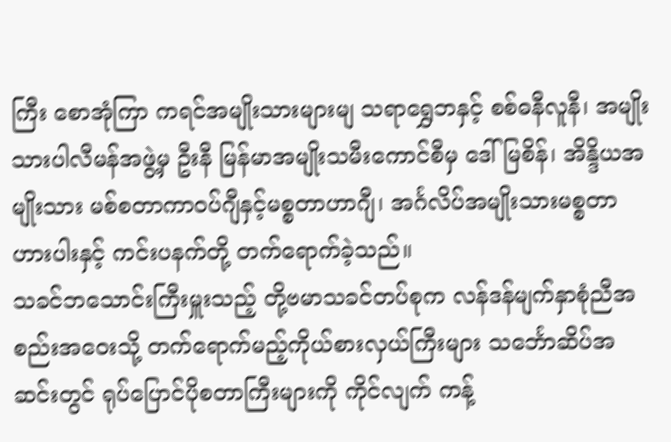ကြီး စောအုံကြာ ကရင်အမျိုးသားများမျ သရာရွှေဘနှင့် စစ်ဓနီလူနီ၊ အမျိုးသားပါလီမန်အဖွဲ့မှ ဦးနီ မြန်မာအမျိုးသမီးကောင်စီမှ ဒေါ်မြစိန်၊ အိန္ဒိယအမျိုးသား မစ်စတာကာဝပ်ဂျီနှင့်မစ္စတာဟာဂျီ၊ အင်္ဂလိပ်အမျိုးသားမစ္စတာဟားပါးနှင့် ကင်းပနက်တို့ တက်ရောက်ခဲ့သည်။
သခင်ဘသောင်းကြီးမှူးသည့် တို့ဗမာသခင်တပ်စုက လန်ဒန်မျက်နှာစုံညီအစည်းအဝေးသို့ တက်ရောက်မည့်ကိုယ်စားလှယ်ကြီးများ သင်္ဘောဆိပ်အဆင်းတွင် ရုပ်ပြောင်ပိုစတာကြီးများကို ကိုင်လျက် ကန့်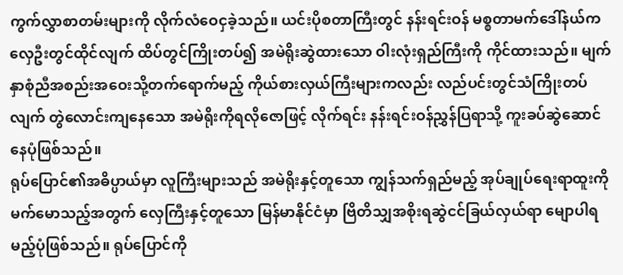ကွက်လွှာစာတမ်းများကို လိုက်လံဝေငှခဲ့သည်။ ယင်းပိုစတာကြီးတွင် နန်းရင်းဝန် မစ္စတာမက်ဒေါ်နယ်က လှေဦးတွင်ထိုင်လျက် ထိပ်တွင်ကြိုးတပ်၍ အမဲရိုးဆွဲထားသော ဝါးလုံးရှည်ကြီးကို ကိုင်ထားသည်။ မျက်နှာစုံညီအစည်းအဝေးသို့တက်ရောက်မည့် ကိုယ်စားလှယ်ကြီးများကလည်း လည်ပင်းတွင်သံကြိုးတပ်လျက် တွဲလောင်းကျနေသော အမဲရိုးကိုရလိုဇောဖြင့် လိုက်ရင်း နန်းရင်းဝန်ညွှန်ပြရာသို့ ကူးခပ်ဆွဲဆောင်နေပုံဖြစ်သည်။
ရုပ်ပြောင်၏အဓိပ္ပာယ်မှာ လူကြီးများသည် အမဲရိုးနှင့်တူသော ကျွန်သက်ရှည်မည့် အုပ်ချုပ်ရေးရာထူးကိုမက်မောသည့်အတွက် လှေကြီးနှင့်တူသော မြန်မာနိုင်ငံမှာ ဗြိတိသျှအစိုးရဆွဲငင်ခြယ်လှယ်ရာ မျောပါရမည့်ပုံဖြစ်သည်။ ရုပ်ပြောင်ကို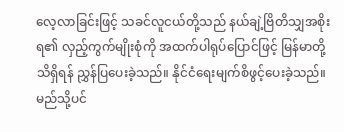လေ့လာခြင်းဖြင့် သခင်လူငယ်တို့သည် နယ်ချဲ့ဗြိတိသျှအစိုးရ၏ လှည့်ကွက်မျိုးစုံကို အထက်ပါရုပ်ပြောင်ဖြင့် မြန်မာတို့သိရှိရန် ညွှန်ပြပေးခဲ့သည်။ နိုင်ငံရေးမျက်စိဖွင့်ပေးခဲ့သည်။
မည်သို့ပင်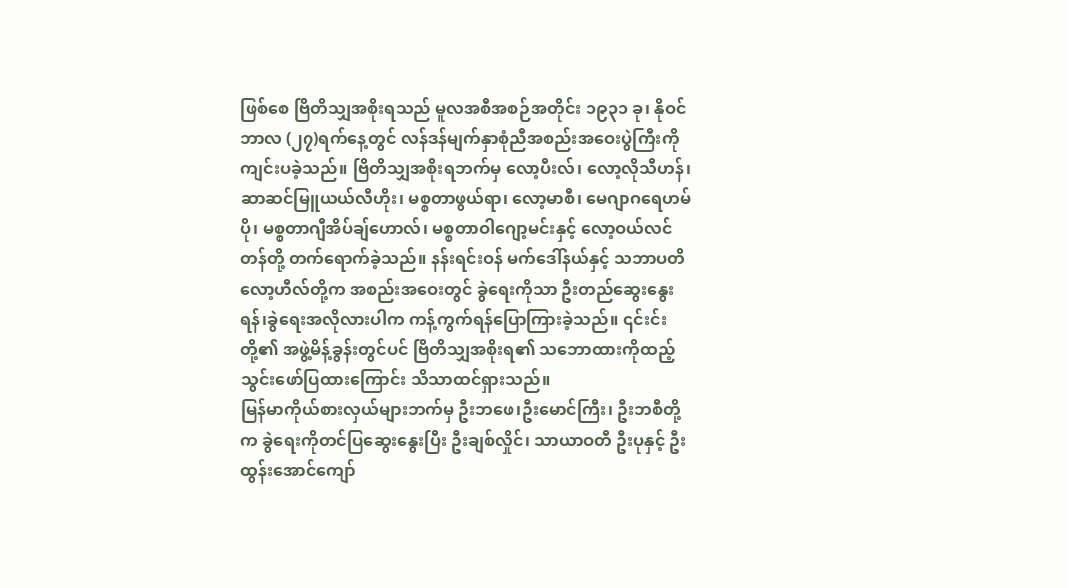ဖြစ်စေ ဗြိတိသျှအစိုးရသည် မူလအစီအစဉ်အတိုင်း ၁၉၃၁ ခု၊ နိုဝင်ဘာလ (၂၇)ရက်နေ့တွင် လန်ဒန်မျက်နှာစုံညီအစည်းအဝေးပွဲကြီးကို ကျင်းပခဲ့သည်။ ဗြိတိသျှအစိုးရဘက်မှ လော့ပီးလ်၊ လော့လိုသီဟန်၊ ဆာဆင်မြူယယ်လီဟိုး၊ မစ္စတာဖွယ်ရာ၊ လော့မာစီ၊ မေဂျာဂရေဟမ်ပို၊ မစ္စတာဂျီအိပ်ချ်ဟောလ်၊ မစ္စတာဝါဂျော့မင်းနှင့် လော့ဝယ်လင်တန်တို့ တက်ရောက်ခဲ့သည်။ နန်းရင်းဝန် မက်ဒေါ်နယ်နှင့် သဘာပတိ လော့ဟီလ်တို့က အစည်းအဝေးတွင် ခွဲရေးကိုသာ ဦးတည်ဆွေးနွေးရန်၊ခွဲရေးအလိုလားပါက ကန့်ကွက်ရန်ပြောကြားခဲ့သည်။ ၎င်းင်းတို့၏ အဖွဲ့မိန့်ခွန်းတွင်ပင် ဗြိတိသျှအစိုးရ၏ သဘောထားကိုထည့်သွင်းဖော်ပြထားကြောင်း သိသာထင်ရှားသည်။
မြန်မာကိုယ်စားလှယ်များဘက်မှ ဦးဘဖေ၊ဦးမောင်ကြီး၊ ဦးဘစီတို့က ခွဲရေးကိုတင်ပြဆွေးနွေးပြီး ဦးချစ်လှိုင်၊ သာယာဝတီ ဦးပုနှင့် ဦးထွန်းအောင်ကျော်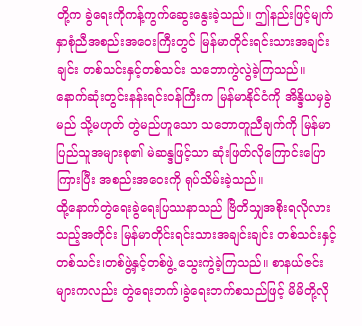တို့က ခွဲရေးကိုကန့်ကွက်ဆွေးနွေးခဲ့သည်။ ဤနည်းဖြင့်မျက်နှာစုံညီအစည်းအဝေးကြီးတွင် မြန်မာတိုင်းရင်းသားအချင်းချင်း တစ်သင်းနှင့်တစ်သင်း သဘောကွဲလွဲခဲ့ကြသည်။ နောက်ဆုံးတွင်းနန်းရင်းဝန်ကြီးက မြန်မာနိုင်ငံကို အိန္ဒိယမှခွဲမည် သို့မဟုတ် တွဲမည်ဟူသော သဘောတူညီချက်ကို မြန်မာပြည်သူအများစု၏ မဲဆန္ဒဖြင့်သာ ဆုံးဖြတ်လိုကြောင်းပြောကြားပြီး အစည်းအဝေးကို ရုပ်သိမ်းခဲ့သည်။
ထို့နောက်တွဲရေးခွဲရေးပြဿနာသည် ဗြိတိသျှအစိုးရလိုလားသည့်အတိုင်း မြန်မာတိုင်းရင်းသားအချင်းချင်း တစ်သင်းနှင့်တစ်သင်း၊တစ်ဖွဲ့နှင့်တစ်ဖွဲ့ သွေးကွဲခဲ့ကြသည်။ စာနယ်ဇင်းများကလည်း တွဲရေးဘက်၊ခွဲရေးဘက်စသည်ဖြင့် မိမိတို့လို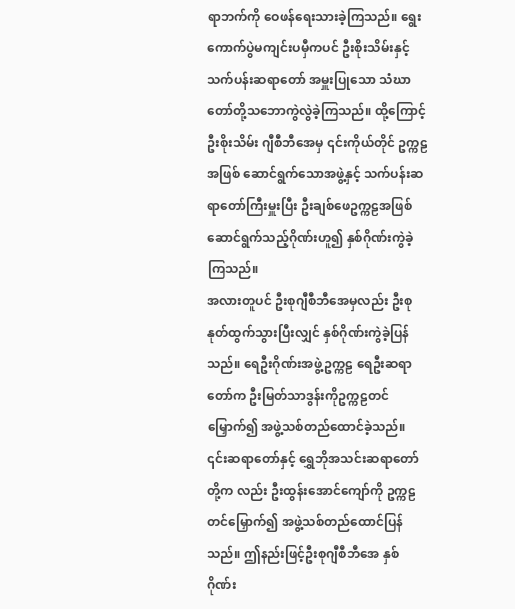ရာဘက်ကို ဝေဖန်ရေးသားခဲ့ကြသည်။ ရွေးကောက်ပွဲမကျင်းပမှီကပင် ဦးစိုးသိမ်းနှင့် သက်ပန်းဆရာတော် အမှူးပြုသော သံဃာတော်တို့သဘောကွဲလွဲခဲ့ကြသည်။ ထို့ကြောင့်ဦးစိုးသိမ်း ဂျီစီဘီအေမှ ၎င်းကိုယ်တိုင် ဥက္ကဠအဖြစ် ဆောင်ရွက်သောအဖွဲ့နှင့် သက်ပန်းဆရာတော်ကြီးမှူးပြီး ဦးချစ်ဖေဥက္ကဠအဖြစ် ဆောင်ရွက်သည့်ဂိုဏ်းဟူ၍ နှစ်ဂိုဏ်းကွဲခဲ့ကြသည်။
အလားတူပင် ဦးစုဂျီစီဘီအေမှလည်း ဦးစုနုတ်ထွက်သွားပြီးလျှင် နှစ်ဂိုဏ်းကွဲခဲ့ပြန်သည်။ ရေဦးဂိုဏ်းအဖွဲ့ဥက္ကဠ ရေဦးဆရာတော်က ဦးမြတ်သာဒွန်းကိုဥက္ကဠတင်မြှောက်၍ အဖွဲ့သစ်တည်ထောင်ခဲ့သည်။ ၎င်းဆရာတော်နှင့် ရွှေဘိုအသင်းဆရာတော်တို့က လည်း ဦးထွန်းအောင်ကျော်ကို ဥက္ကဠတင်မြှောက်၍ အဖွဲ့သစ်တည်ထောင်ပြန်သည်။ ဤနည်းဖြင့်ဦးစုဂျီစီဘီအေ နှစ်ဂိုဏ်း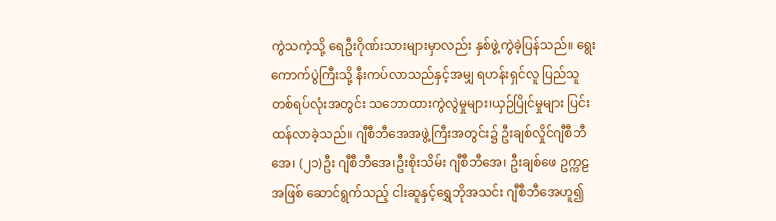ကွဲသကဲ့သို့ ရေဦးဂိုဏ်းသားများမှာလည်း နှစ်ဖွဲ့ကွဲခဲ့ပြန်သည်။ ရွေးကောက်ပွဲကြီးသို့ နီးကပ်လာသည်နှင့်အမျှ ရဟန်းရှင်လူ ပြည်သူတစ်ရပ်လုံးအတွင်း သဘောထားကွဲလွဲမှုများ၊ယှဉ်ပြိုင်မှုများ ပြင်းထန်လာခဲ့သည်။ ဂျီစီဘီအေအဖွဲ့ကြီးအတွင်း၌ ဦးချစ်လှိုင်ဂျီစီဘီအေ၊ (၂၁)ဦး ဂျီစီဘီအေ၊ဦးစိုးသိမ်း ဂျီစီဘီအေ၊ ဦးချစ်ဖေ ဥက္ကဠအဖြစ် ဆောင်ရွက်သည့် ငါးဆူနှင့်ရွှေဘိုအသင်း ဂျီစီဘီအေဟူ၍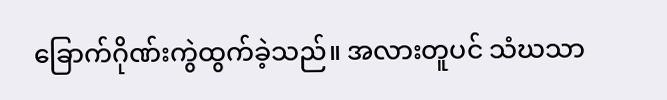ခြောက်ဂိုဏ်းကွဲထွက်ခဲ့သည်။ အလားတူပင် သံဃသာ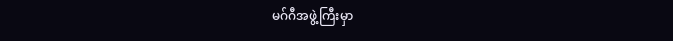မဂ်ဂီအဖွဲ့ကြီးမှာ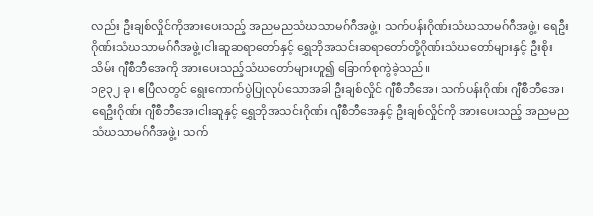လည်း ဦးချစ်လှိုင်ကိုအားပေးသည့် အညမညသံဃသာမဂ်ဂီအဖွဲ့၊ သက်ပန်းဂိုဏ်းသံဃသာမဂ်ဂီအဖွဲ့၊ ရေဦးဂိုဏ်းသံဃသာမဂ်ဂီအဖွဲ့၊ငါးဆူဆရာတော်နှင့် ရွှေဘိုအသင်းဆရာတော်တို့ဂိုဏ်းသံဃတော်များနှင့် ဦးစိုးသိမ်း ဂျီစီဘီအေကို အားပေးသည့်သံဃတော်များဟူ၍ ခြောက်စုကွဲခဲ့သည်။
၁၉၃၂ ခု၊ ဧပြီလတွင် ရွေးကောက်ပွဲပြုလုပ်သောအခါ ဦးချစ်လှိုင် ဂျီစီဘီအေ၊ သက်ပန်းဂိုဏ်း ဂျီစီဘီအေ၊ရေဦးဂိုဏ်း ဂျီစီဘီအေ၊ငါးဆူနှင့် ရွှေဘိုအသင်းဂိုဏ်း ဂျီစီဘီအေနှင့် ဦးချစ်လှိုင်ကို အားပေးသည့် အညမညသံဃသာမဂ်ဂီအဖွဲ့၊ သက်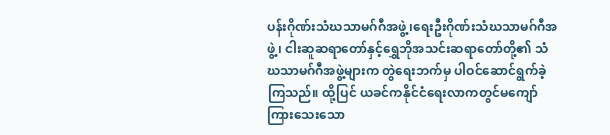ပန်းဂိုဏ်းသံဃသာမဂ်ဂီအဖွဲ့၊ရေးဦးဂိုဏ်းသံဃသာမဂ်ဂီအဖွဲ့၊ ငါးဆူဆရာတော်နှင့်ရွှေဘိုအသင်းဆရာတော်တို့၏ သံဃသာမဂ်ဂီအဖွဲ့များက တွဲရေးဘက်မှ ပါဝင်ဆောင်ရွက်ခဲ့ကြသည်။ ထို့ပြင် ယခင်ကနိုင်ငံရေးလာကတွင်မကျော်ကြားသေးသော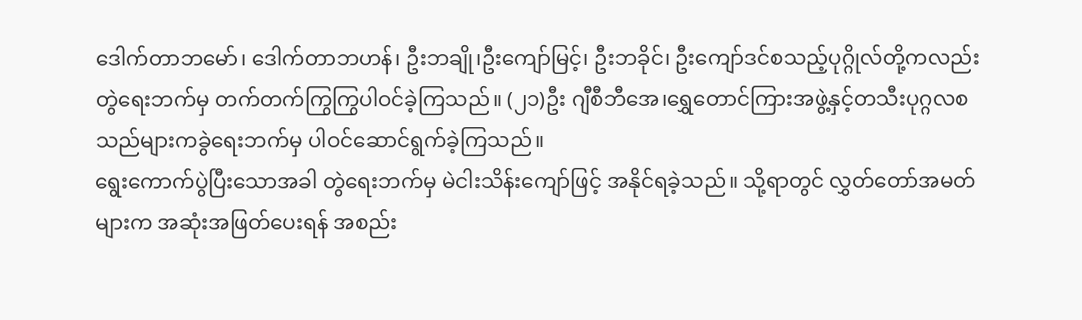ဒေါက်တာဘမော်၊ ဒေါက်တာဘဟန်၊ ဦးဘချို၊ဦးကျော်မြင့်၊ ဦးဘခိုင်၊ ဦးကျော်ဒင်စသည့်ပုဂ္ဂိုလ်တို့ကလည်း တွဲရေးဘက်မှ တက်တက်ကြွကြွပါဝင်ခဲ့ကြသည်။ (၂၁)ဦး ဂျီစီဘီအေ၊ရွှေတောင်ကြားအဖွဲ့နှင့်တသီးပုဂ္ဂလစသည်များကခွဲရေးဘက်မှ ပါဝင်ဆောင်ရွက်ခဲ့ကြသည်။
ရွေးကောက်ပွဲပြီးသောအခါ တွဲရေးဘက်မှ မဲငါးသိန်းကျော်ဖြင့် အနိုင်ရခဲ့သည်။ သို့ရာတွင် လွှတ်တော်အမတ်များက အဆုံးအဖြတ်ပေးရန် အစည်း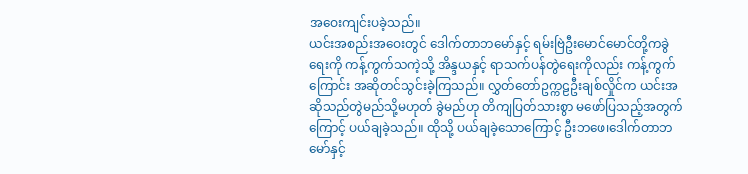အဝေးကျင်းပခဲ့သည်။
ယင်းအစည်းအဝေးတွင် ဒေါက်တာဘမော်နှင့် ရမ်းဗြဲဦးမောင်မောင်တို့ကခွဲရေးကို ကန့်ကွက်သကဲ့သို့ အိန္ဒယနှင့် ရာသက်ပန်တွဲရေးကိုလည်း ကန့်ကွက်ကြောင်း အဆိုတင်သွင်းခဲ့ကြသည်။ လွှတ်တော်ဥက္ကဠဦးချစ်လှိုင်က ယင်းအဆိုသည်တွဲမည်သို့မဟုတ် ခွဲမည်ဟု တိကျပြတ်သားစွာ မဖော်ပြသည့်အတွက်ကြောင့် ပယ်ချခဲ့သည်။ ထိုသို့ ပယ်ချခဲ့သောကြောင့် ဦးဘဖေ၊ဒေါက်တာဘမော်နှင့်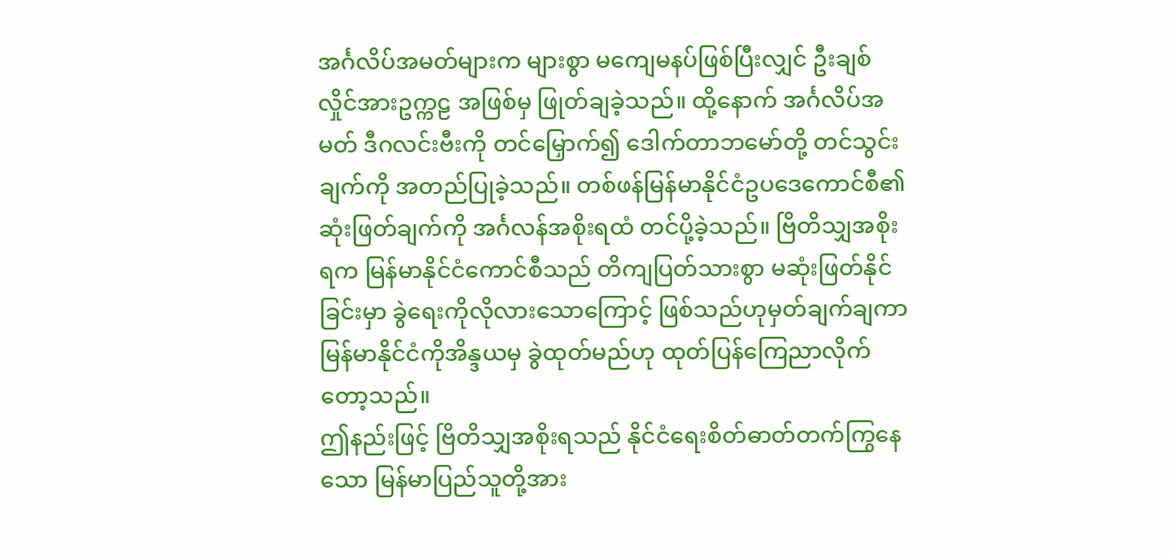အင်္ဂလိပ်အမတ်များက များစွာ မကျေမနပ်ဖြစ်ပြီးလျှင် ဦးချစ်လှိုင်အားဥက္ကဠ အဖြစ်မှ ဖြုတ်ချခဲ့သည်။ ထို့နောက် အင်္ဂလိပ်အမတ် ဒီဂလင်းဗီးကို တင်မြှောက်၍ ဒေါက်တာဘမော်တို့ တင်သွင်းချက်ကို အတည်ပြုခဲ့သည်။ တစ်ဖန်မြန်မာနိုင်ငံဥပဒေကောင်စီ၏ ဆုံးဖြတ်ချက်ကို အင်္ဂလန်အစိုးရထံ တင်ပို့ခဲ့သည်။ ဗြိတိသျှအစိုးရက မြန်မာနိုင်ငံကောင်စီသည် တိကျပြတ်သားစွာ မဆုံးဖြတ်နိုင်ခြင်းမှာ ခွဲရေးကိုလိုလားသောကြောင့် ဖြစ်သည်ဟုမှတ်ချက်ချကာ မြန်မာနိုင်ငံကိုအိန္ဒယမှ ခွဲထုတ်မည်ဟု ထုတ်ပြန်ကြေညာလိုက်တော့သည်။
ဤနည်းဖြင့် ဗြိတိသျှအစိုးရသည် နိုင်ငံရေးစိတ်ဓာတ်တက်ကြွနေသော မြန်မာပြည်သူတို့အား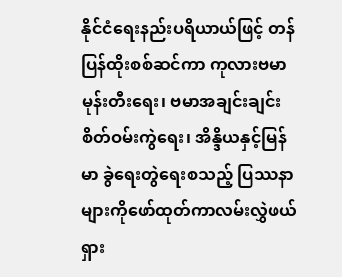နိုင်ငံရေးနည်းပရိယာယ်ဖြင့် တန်ပြန်ထိုးစစ်ဆင်ကာ ကုလားဗမာမုန်းတီးရေး၊ ဗမာအချင်းချင်းစိတ်ဝမ်းကွဲရေး၊ အိန္ဒိယနှင့်မြန်မာ ခွဲရေးတွဲရေးစသည့် ပြဿနာများကိုဖော်ထုတ်ကာလမ်းလွှဲဖယ်ရှား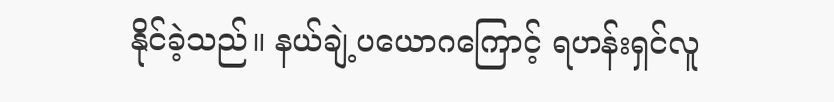နိုင်ခဲ့သည်။ နယ်ချဲ့ပယောဂကြောင့် ရဟန်းရှင်လူ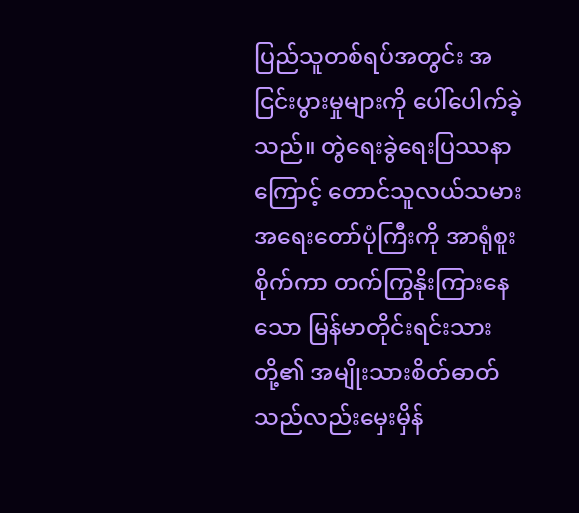ပြည်သူတစ်ရပ်အတွင်း အငြင်းပွားမှုများကို ပေါ်ပေါက်ခဲ့သည်။ တွဲရေးခွဲရေးပြဿနာကြောင့် တောင်သူလယ်သမားအရေးတော်ပုံကြီးကို အာရုံစူးစိုက်ကာ တက်ကြွနိုးကြားနေသော မြန်မာတိုင်းရင်းသားတို့၏ အမျိုးသားစိတ်ဓာတ်သည်လည်းမှေးမှိန်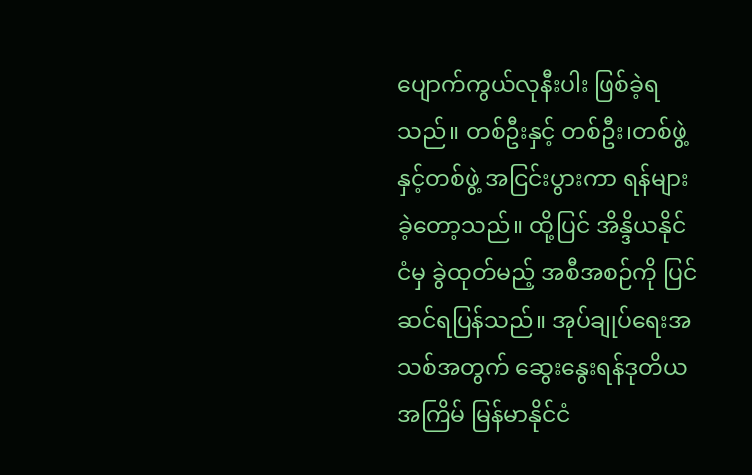ပျောက်ကွယ်လုနီးပါး ဖြစ်ခဲ့ရသည်။ တစ်ဦးနှင့် တစ်ဦး၊တစ်ဖွဲ့နှင့်တစ်ဖွဲ့ အငြင်းပွားကာ ရန်များခဲ့တော့သည်။ ထို့ပြင် အိန္ဒိယနိုင်ငံမှ ခွဲထုတ်မည့် အစီအစဉ်ကို ပြင်ဆင်ရပြန်သည်။ အုပ်ချုပ်ရေးအသစ်အတွက် ဆွေးနွေးရန်ဒုတိယအကြိမ် မြန်မာနိုင်ငံ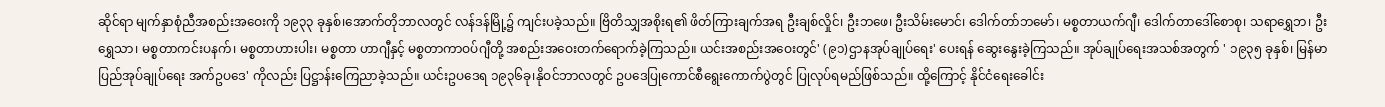ဆိုင်ရာ မျက်နှာစုံညီအစည်းအဝေးကို ၁၉၃၃ ခုနှစ်၊အောက်တိုဘာလတွင် လန်ဒန်မြို့၌ ကျင်းပခဲ့သည်။ ဗြိတိသျှအစိုးရ၏ ဖိတ်ကြားချက်အရ ဦးချစ်လှိုင်၊ ဦးဘဖေ၊ ဦးသိမ်းမောင်၊ ဒေါက်တာ်ဘမော်၊ မစ္စတာယက်ဂျီ၊ ဒေါက်တာဒေါ်စောစု၊ သရာရွှေဘ၊ ဦးရွှေသာ၊ မစ္စတာကင်းပနက်၊ မစ္စတာဟားပါး၊ မစ္စတာ ဟာဂျီနှင့် မစ္စတာကာဝပ်ဂျီတို့ အစည်းအဝေးတက်ရောက်ခဲ့ကြသည်။ ယင်းအစည်းအဝေးတွင်' (၉၁)ဌာနအုပ်ချုပ်ရေး' ပေးရန် ဆွေးနွေးခဲ့ကြသည်။ အုပ်ချုပ်ရေးအသစ်အတွက် ' ၁၉၃၅ ခုနှစ်၊ မြန်မာပြည်အုပ်ချုပ်ရေး အက်ဥပဒေ' ကိုလည်း ပြဋ္ဌာန်းကြေညာခဲ့သည်။ ယင်းဥပဒေရ ၁၉၃၆ခု၊နိုဝင်ဘာလတွင် ဥပဒေပြုကောင်စီရွေးကောက်ပွဲတွင် ပြုလုပ်ရမည်ဖြစ်သည်။ ထို့ကြောင့် နိုင်ငံရေးခေါင်း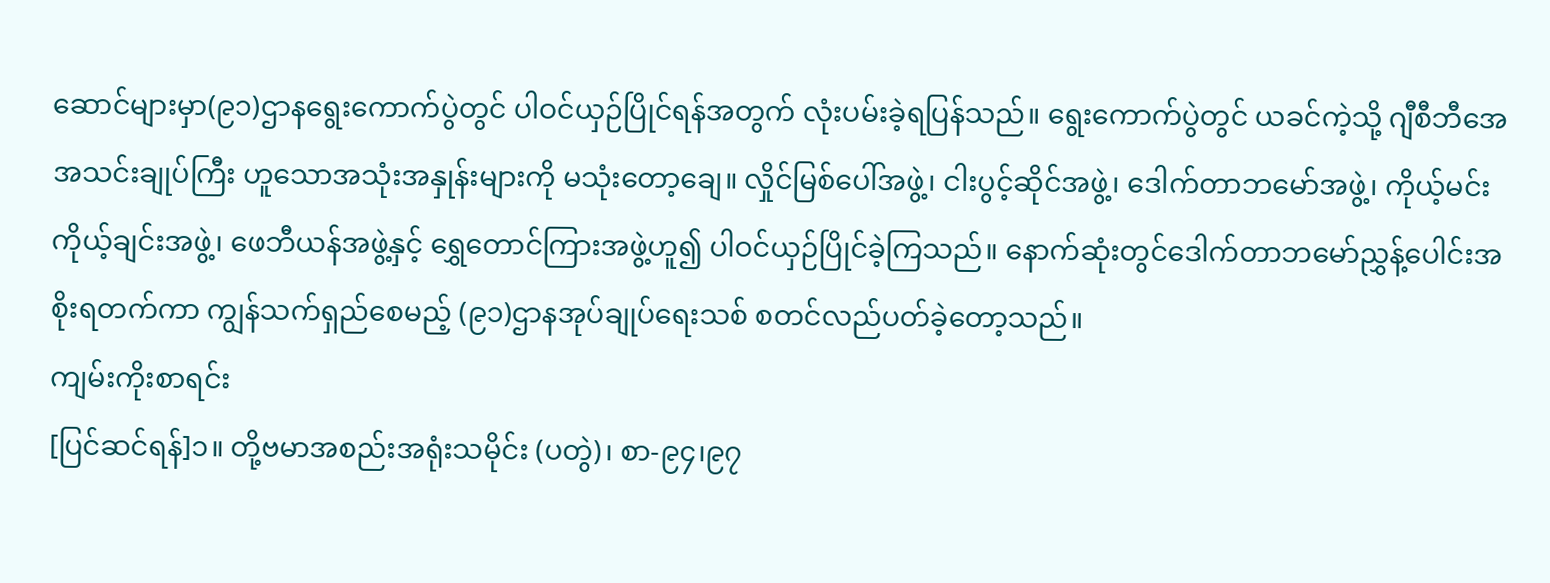ဆောင်များမှာ(၉၁)ဌာနရွေးကောက်ပွဲတွင် ပါဝင်ယှဉ်ပြိုင်ရန်အတွက် လုံးပမ်းခဲ့ရပြန်သည်။ ရွေးကောက်ပွဲတွင် ယခင်ကဲ့သို့ ဂျီစီဘီအေအသင်းချုပ်ကြီး ဟူသောအသုံးအနှုန်းများကို မသုံးတော့ချေ။ လှိုင်မြစ်ပေါ်အဖွဲ့၊ ငါးပွင့်ဆိုင်အဖွဲ့၊ ဒေါက်တာဘမော်အဖွဲ့၊ ကိုယ့်မင်းကိုယ့်ချင်းအဖွဲ့၊ ဖေဘီယန်အဖွဲ့နှင့် ရွှေတောင်ကြားအဖွဲ့ဟူ၍ ပါဝင်ယှဉ်ပြိုင်ခဲ့ကြသည်။ နောက်ဆုံးတွင်ဒေါက်တာဘမော်ညွှန့်ပေါင်းအစိုးရတက်ကာ ကျွန်သက်ရှည်စေမည့် (၉၁)ဌာနအုပ်ချုပ်ရေးသစ် စတင်လည်ပတ်ခဲ့တော့သည်။
ကျမ်းကိုးစာရင်း
[ပြင်ဆင်ရန်]၁။ တို့ဗမာအစည်းအရုံးသမိုင်း (ပတွဲ)၊ စာ-၉၄၊၉၇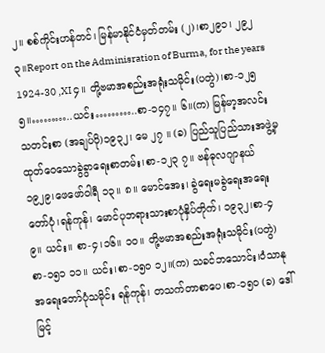၂။ စစ်ကိုင်းဟန်တင်၊ မြန်မာနိုင်ငံမှတ်တမ်း (၂)၊စာ၂၉၁၊ ၂၉၂ ၃။Report on the Adminisration of Burma, for the years 1924-30 ,XI ၄။ တို့ဗမာအစည်းအရုံးသမိုင်း(ပတွဲ)၊စာ-၁၂၅ ၅။………..ယင်း………..စာ-၁၄၇။ ၆။(က) မြန်မာ့အလင်းသတင်းစာ (အချပ်ပို)၁၉၃၂၊ မေ ၂၇ ။ (ခ) ပြည်သူပြည်သားအဖွဲ့မှ ထုတ်ဝေသောခွဲခွာရေးစာတမ်း၊စာ-၁၂၃ ၇။ ဗန်ဓုလဂျာနယ် ၁၉၂၉၊ဖေဖော်ဝါရီ ၁၃။ ၈။ မောင်အေး၊ ခွဲရေးမခွဲရေးအရေးတော်ပုံ၊ရန်ကုန်၊ မောင်ပုဘရားသားစာပုံနှိပ်တိုက်၊ ၁၉၃၂၊စာ-၄ ၉။ ယင်း။ စာ-၄၊၁၆။ ၁၀။ တို့ဗမာအစည်းအရုံးသမိုင်း(ပတွဲ) စာ-၁၅၁ ၁၁။ ယင်း၊စာ-၁၅၀ ၁၂။(က) သခင်ဘသောင်း၊ဝံသာနုအရေးတော်ပုံသမိုင်း ရန်ကုန်၊ တသက်တာစာပေ၊စာ-၁၅၀ (ခ) ဒေါ်မြင့်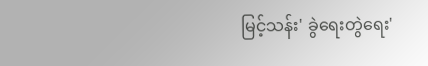မြင့်သန်း' ခွဲရေးတွဲရေး'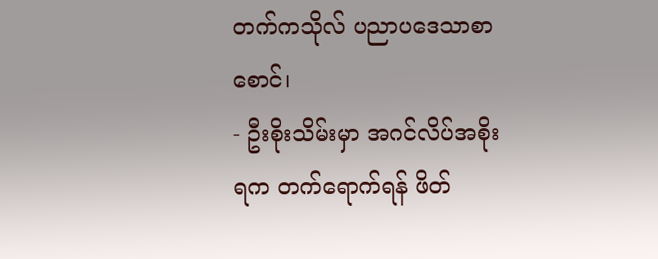တက်ကသိုလ် ပညာပဒေသာစာစောင်၊
- ဦးစိုးသိမ်းမှာ အဂင်လိပ်အစိုးရက တက်ရောက်ရန် ဖိတ်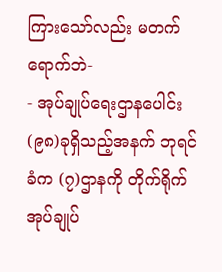ကြားသော်လည်း မတက်ရောက်ဘဲ-
- အုပ်ချုပ်ရေးဌာနပေါင်း (၉၈)ခုရှိသည့်အနက် ဘုရင်ခံက (၇)ဌာနကို တိုက်ရိုက်အုပ်ချုပ်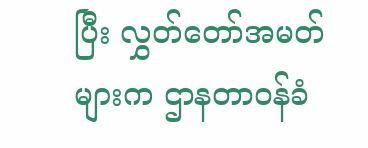ပြီး လွှတ်တော်အမတ်များက ဌာနတာဝန်ခံ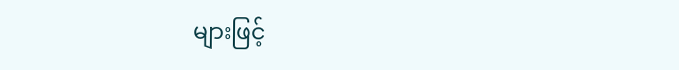များဖြင့်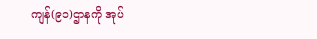ကျန်(၉၁)ဌာနကို အုပ်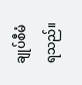ချုပ်စီမံရသည်။